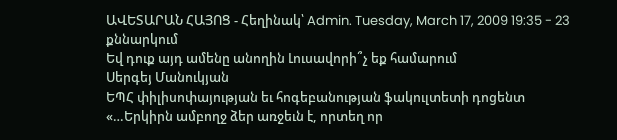ԱՎԵՏԱՐԱՆ ՀԱՅՈՑ - Հեղինակ՝ Admin. Tuesday, March 17, 2009 19:35 - 23 քննարկում
Եվ դուք այդ ամենը անողին Լուսավորի՞չ եք համարում
Սերգեյ Մանուկյան
ԵՊՀ փիլիսոփայության եւ հոգեբանության ֆակուլտետի դոցենտ
«…Երկիրն ամբողջ ձեր առջեւն է, որտեղ որ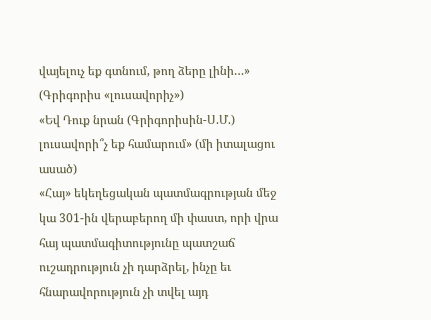վայելուչ եք գտնում, թող ձերը լինի…» (Գրիգորիս «լուսավորիչ»)
«Եվ Դուք նրան (Գրիգորիսին-Ս.Մ.) լուսավորի՞չ եք համարում» (մի իտալացու ասած)
«Հայ» եկեղեցական պատմագրության մեջ կա 301-ին վերաբերող մի փաստ, որի վրա հայ պատմագիտությունը պատշաճ ուշադրություն չի դարձրել, ինչը եւ հնարավորություն չի տվել այդ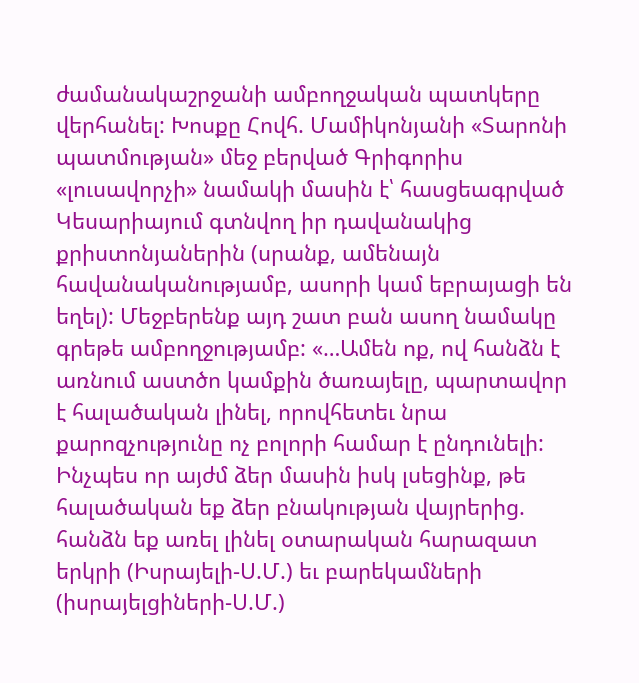ժամանակաշրջանի ամբողջական պատկերը վերհանել: Խոսքը Հովհ. Մամիկոնյանի «Տարոնի պատմության» մեջ բերված Գրիգորիս «լուսավորչի» նամակի մասին է՝ հասցեագրված Կեսարիայում գտնվող իր դավանակից քրիստոնյաներին (սրանք, ամենայն հավանականությամբ, ասորի կամ եբրայացի են եղել): Մեջբերենք այդ շատ բան ասող նամակը գրեթե ամբողջությամբ: «…Ամեն ոք, ով հանձն է առնում աստծո կամքին ծառայելը, պարտավոր է հալածական լինել, որովհետեւ նրա քարոզչությունը ոչ բոլորի համար է ընդունելի: Ինչպես որ այժմ ձեր մասին իսկ լսեցինք, թե հալածական եք ձեր բնակության վայրերից. հանձն եք առել լինել օտարական հարազատ երկրի (Իսրայելի-Ս.Մ.) եւ բարեկամների (իսրայելցիների-Ս.Մ.)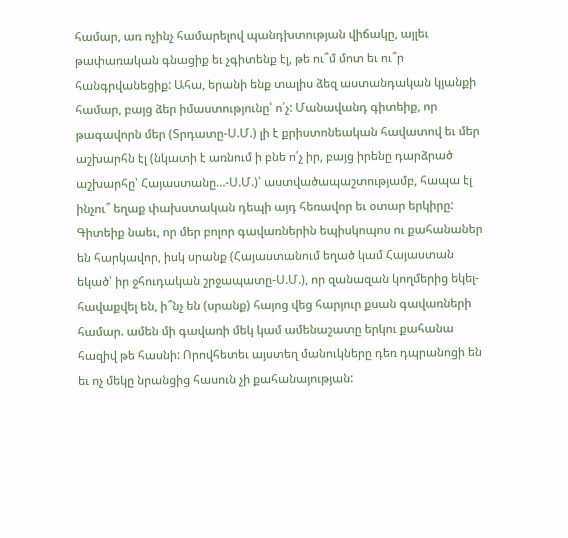համար, առ ոչինչ համարելով պանդխտության վիճակը, այլեւ թափառական գնացիք եւ չգիտենք էլ, թե ու՞մ մոտ եւ ու՞ր հանգրվանեցիք: Ահա, երանի ենք տալիս ձեզ աստանդական կյանքի համար, բայց ձեր իմաստությունը՝ ո՛չ: Մանավանդ գիտեիք, որ թագավորն մեր (Տրդատը-Ս.Մ.) լի է քրիստոնեական հավատով եւ մեր աշխարհն էլ (նկատի է առնում ի բնե ո՛չ իր, բայց իրենը դարձրած աշխարհը՝ Հայաստանը…-Ս.Մ.)՝ աստվածապաշտությամբ, հապա էլ ինչու՞ եղաք փախստական դեպի այդ հեռավոր եւ օտար երկիրը: Գիտեիք նաեւ, որ մեր բոլոր գավառներին եպիսկոպոս ու քահանաներ են հարկավոր, իսկ սրանք (Հայաստանում եղած կամ Հայաստան եկած՝ իր ջհուդական շրջապատը-Ս.Մ.), որ զանազան կողմերից եկել-հավաքվել են, ի՞նչ են (սրանք) հայոց վեց հարյուր քսան գավառների համար. ամեն մի գավառի մեկ կամ ամենաշատը երկու քահանա հազիվ թե հասնի: Որովհետեւ այստեղ մանուկները դեռ դպրանոցի են եւ ոչ մեկը նրանցից հասուն չի քահանայության: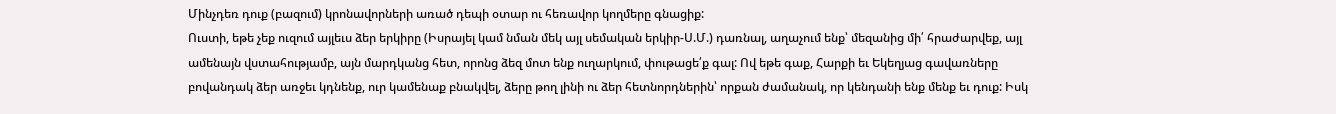Մինչդեռ դուք (բազում) կրոնավորների առած դեպի օտար ու հեռավոր կողմերը գնացիք:
Ուստի, եթե չեք ուզում այլեւս ձեր երկիրը (Իսրայել կամ նման մեկ այլ սեմական երկիր-Ս.Մ.) դառնալ, աղաչում ենք՝ մեզանից մի՛ հրաժարվեք, այլ ամենայն վստահությամբ, այն մարդկանց հետ, որոնց ձեզ մոտ ենք ուղարկում, փութացե՛ք գալ: Ով եթե գաք, Հարքի եւ Եկեղյաց գավառները բովանդակ ձեր առջեւ կդնենք, ուր կամենաք բնակվել, ձերը թող լինի ու ձեր հետնորդներին՝ որքան ժամանակ, որ կենդանի ենք մենք եւ դուք: Իսկ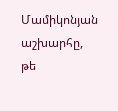Մամիկոնյան աշխարհը, թե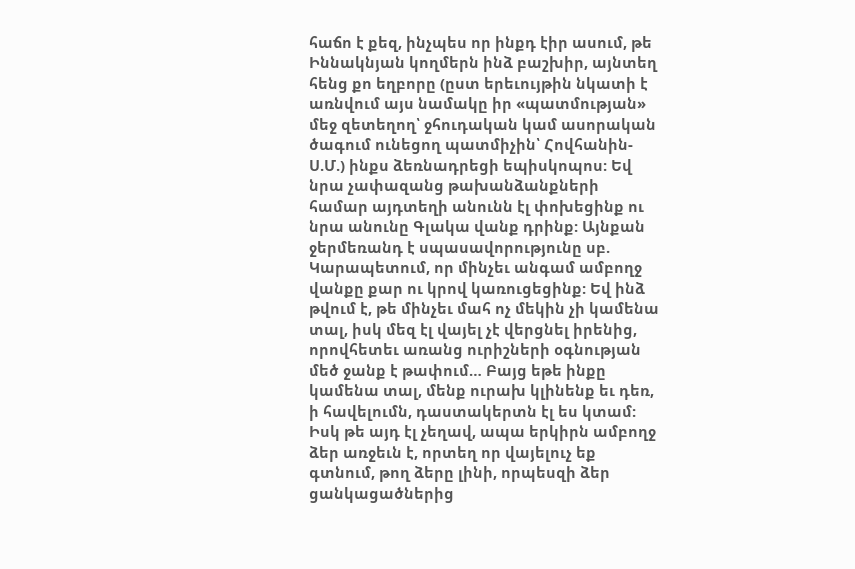հաճո է քեզ, ինչպես որ ինքդ էիր ասում, թե Իննակնյան կողմերն ինձ բաշխիր, այնտեղ հենց քո եղբորը (ըստ երեւույթին նկատի է առնվում այս նամակը իր «պատմության» մեջ զետեղող՝ ջհուդական կամ ասորական ծագում ունեցող պատմիչին՝ Հովհանին-Ս.Մ.) ինքս ձեռնադրեցի եպիսկոպոս: Եվ նրա չափազանց թախանձանքների համար այդտեղի անունն էլ փոխեցինք ու նրա անունը Գլակա վանք դրինք: Այնքան ջերմեռանդ է սպասավորությունը սբ. Կարապետում, որ մինչեւ անգամ ամբողջ վանքը քար ու կրով կառուցեցինք: Եվ ինձ թվում է, թե մինչեւ մահ ոչ մեկին չի կամենա տալ, իսկ մեզ էլ վայել չէ վերցնել իրենից, որովհետեւ առանց ուրիշների օգնության մեծ ջանք է թափում… Բայց եթե ինքը կամենա տալ, մենք ուրախ կլինենք եւ դեռ, ի հավելումն, դաստակերտն էլ ես կտամ: Իսկ թե այդ էլ չեղավ, ապա երկիրն ամբողջ ձեր առջեւն է, որտեղ որ վայելուչ եք գտնում, թող ձերը լինի, որպեսզի ձեր ցանկացածներից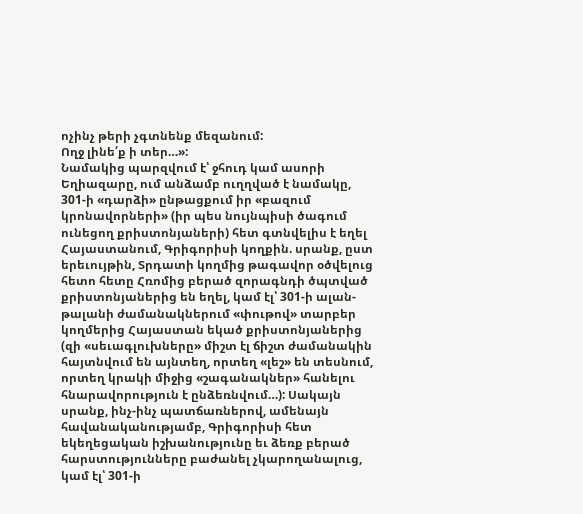ոչինչ թերի չգտնենք մեզանում:
Ողջ լինե՛ք ի տեր…»:
Նամակից պարզվում է՝ ջհուդ կամ ասորի Եղիազարը, ում անձամբ ուղղված է նամակը, 301-ի «դարձի» ընթացքում իր «բազում կրոնավորների» (իր պես նույնպիսի ծագում ունեցող քրիստոնյաների) հետ գտնվելիս է եղել Հայաստանում, Գրիգորիսի կողքին. սրանք, ըստ երեւույթին, Տրդատի կողմից թագավոր օծվելուց հետո հետը Հռոմից բերած զորագնդի ծպտված քրիստոնյաներից են եղել, կամ էլ՝ 301-ի ալան-թալանի ժամանակներում «փութով» տարբեր կողմերից Հայաստան եկած քրիստոնյաներից (զի «սեւագլուխները» միշտ էլ ճիշտ ժամանակին հայտնվում են այնտեղ, որտեղ «լեշ» են տեսնում, որտեղ կրակի միջից «շագանակներ» հանելու հնարավորություն է ընձեռնվում…): Սակայն սրանք, ինչ-ինչ պատճառներով, ամենայն հավանականությամբ, Գրիգորիսի հետ եկեղեցական իշխանությունը եւ ձեռք բերած հարստությունները բաժանել չկարողանալուց, կամ էլ՝ 301-ի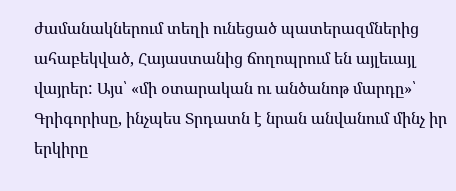ժամանակներում տեղի ունեցած պատերազմներից ահաբեկված, Հայաստանից ճողոպրում են այլեւայլ վայրեր: Այս՝ «մի օտարական ու անծանոթ մարդը»՝ Գրիգորիսը, ինչպես Տրդատն է նրան անվանում մինչ իր երկիրը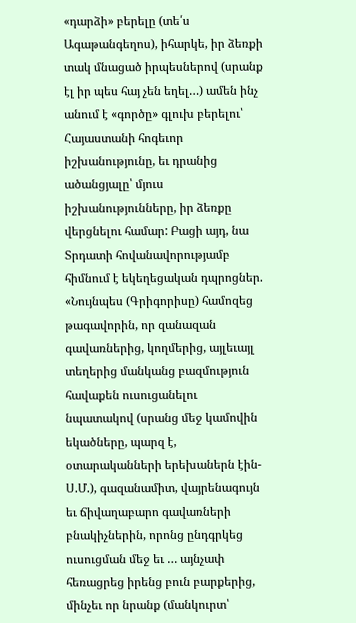«դարձի» բերելը (տե՛ս Ագաթանգեղոս), իհարկե, իր ձեռքի տակ մնացած իրպեսներով (սրանք էլ իր պես հայ չեն եղել…) ամեն ինչ անում է «գործը» գլուխ բերելու՝ Հայաստանի հոգեւոր իշխանությունը, եւ դրանից ածանցյալը՝ մյուս իշխանությունները, իր ձեռքը վերցնելու համար: Բացի այդ, նա Տրդատի հովանավորությամբ հիմնում է եկեղեցական դպրոցներ. «Նույնպես (Գրիգորիսը) համոզեց թագավորին, որ զանազան գավառներից, կողմերից, այլեւայլ տեղերից մանկանց բազմություն հավաքեն ուսուցանելու նպատակով (սրանց մեջ կամովին եկածները, պարզ է, օտարականների երեխաներն էին-Ս.Մ.), գազանամիտ, վայրենագույն եւ ճիվաղաբարո գավառների բնակիչներին, որոնց ընդգրկեց ուսուցման մեջ եւ … այնչափ հեռացրեց իրենց բուն բարքերից, մինչեւ որ նրանք (մանկուրտ՝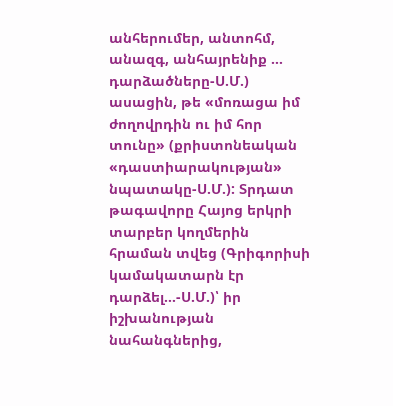անհերումեր, անտոհմ, անազգ, անհայրենիք … դարձածները-Ս.Մ.) ասացին, թե «մոռացա իմ ժողովրդին ու իմ հոր տունը» (քրիստոնեական «դաստիարակության» նպատակը-Ս.Մ.): Տրդատ թագավորը Հայոց երկրի տարբեր կողմերին հրաման տվեց (Գրիգորիսի կամակատարն էր դարձել…-Ս.Մ.)՝ իր իշխանության նահանգներից,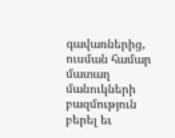գավառներից, ուսման համար մատաղ մանուկների բազմություն բերել եւ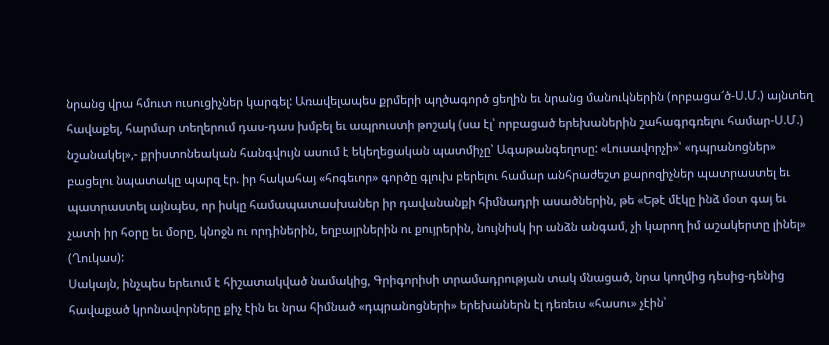նրանց վրա հմուտ ուսուցիչներ կարգել: Առավելապես քրմերի պղծագործ ցեղին եւ նրանց մանուկներին (որբացա՜ծ-Ս.Մ.) այնտեղ հավաքել, հարմար տեղերում դաս-դաս խմբել եւ ապրուստի թոշակ (սա էլ՝ որբացած երեխաներին շահագրգռելու համար-Ս.Մ.) նշանակել»,- քրիստոնեական հանգվույն ասում է եկեղեցական պատմիչը՝ Ագաթանգեղոսը: «Լուսավորչի»՝ «դպրանոցներ» բացելու նպատակը պարզ էր. իր հակահայ «հոգեւոր» գործը գլուխ բերելու համար անհրաժեշտ քարոզիչներ պատրաստել եւ պատրաստել այնպես, որ իսկը համապատասխաներ իր դավանանքի հիմնադրի ասածներին, թե «Եթէ մէկը ինձ մօտ գայ եւ չատի իր հօրը եւ մօրը, կնոջն ու որդիներին, եղբայրներին ու քույրերին, նույնիսկ իր անձն անգամ, չի կարող իմ աշակերտը լինել» (Ղուկաս):
Սակայն, ինչպես երեւում է հիշատակված նամակից, Գրիգորիսի տրամադրության տակ մնացած, նրա կողմից դեսից-դենից հավաքած կրոնավորները քիչ էին եւ նրա հիմնած «դպրանոցների» երեխաներն էլ դեռեւս «հասու» չէին՝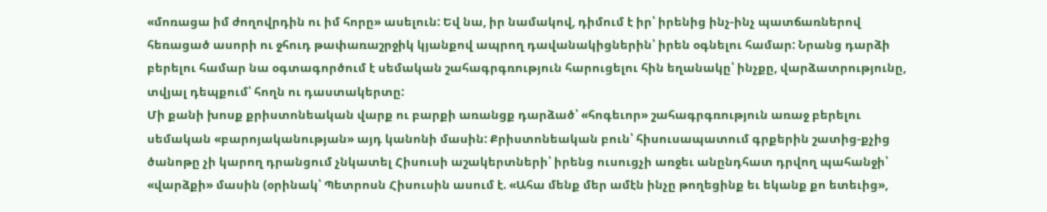«մոռացա իմ ժողովրդին ու իմ հորը» ասելուն: Եվ նա, իր նամակով, դիմում է իր՝ իրենից ինչ-ինչ պատճառներով հեռացած ասորի ու ջհուդ թափառաշրջիկ կյանքով ապրող դավանակիցներին՝ իրեն օգնելու համար: Նրանց դարձի բերելու համար նա օգտագործում է սեմական շահագրգռություն հարուցելու հին եղանակը՝ ինչքը, վարձատրությունը, տվյալ դեպքում՝ հողն ու դաստակերտը:
Մի քանի խոսք քրիստոնեական վարք ու բարքի առանցք դարձած՝ «հոգեւոր» շահագրգռություն առաջ բերելու սեմական «բարոյականության» այդ կանոնի մասին: Քրիստոնեական բուն՝ հիսուսապատում գրքերին շատից-քչից ծանոթը չի կարող դրանցում չնկատել Հիսուսի աշակերտների՝ իրենց ուսուցչի առջեւ անընդհատ դրվող պահանջի՝ «վարձքի» մասին (օրինակ՝ Պետրոսն Հիսուսին ասում է. «Ահա մենք մեր ամէն ինչը թողեցինք եւ եկանք քո ետեւից»,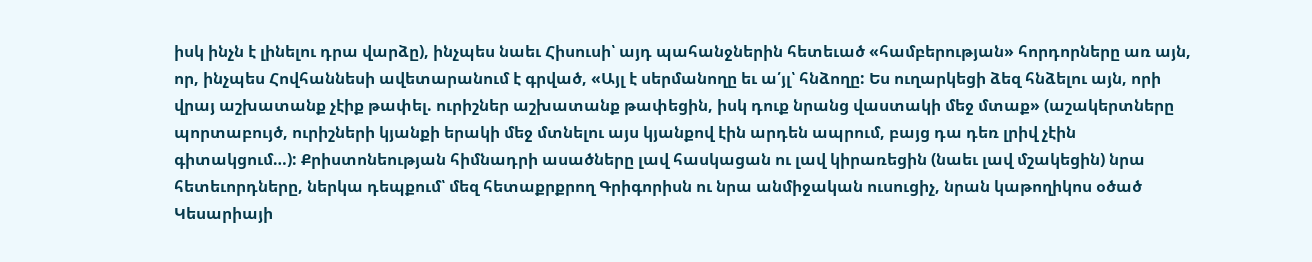իսկ ինչն է լինելու դրա վարձը), ինչպես նաեւ Հիսուսի՝ այդ պահանջներին հետեւած «համբերության» հորդորները առ այն, որ, ինչպես Հովհաննեսի ավետարանում է գրված, «Այլ է սերմանողը եւ ա՛յլ՝ հնձողը: Ես ուղարկեցի ձեզ հնձելու այն, որի վրայ աշխատանք չէիք թափել. ուրիշներ աշխատանք թափեցին, իսկ դուք նրանց վաստակի մեջ մտաք» (աշակերտները պորտաբույծ, ուրիշների կյանքի երակի մեջ մտնելու այս կյանքով էին արդեն ապրում, բայց դա դեռ լրիվ չէին գիտակցում…): Քրիստոնեության հիմնադրի ասածները լավ հասկացան ու լավ կիրառեցին (նաեւ լավ մշակեցին) նրա հետեւորդները, ներկա դեպքում՝ մեզ հետաքրքրող Գրիգորիսն ու նրա անմիջական ուսուցիչ, նրան կաթողիկոս օծած Կեսարիայի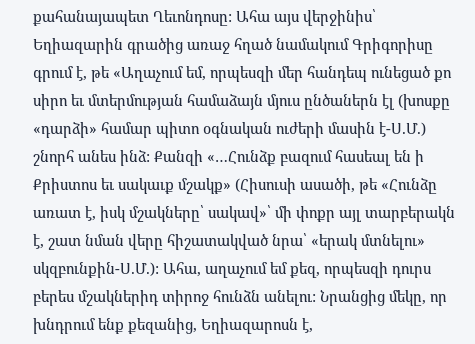քահանայապետ Ղեւոնդոսը: Ահա այս վերջինիս՝ Եղիազարին գրածից առաջ հղած նամակում Գրիգորիսը գրում է, թե «Աղաչում եմ, որպեսզի մեր հանդեպ ունեցած քո սիրո եւ մտերմության համաձայն մյուս ընծաներն էլ (խոսքը «դարձի» համար պիտո օգնական ուժերի մասին է-Ս.Մ.) շնորհ անես ինձ: Քանզի «…Հունձք բազում հասեալ են ի Քրիստոս եւ սակաւք մշակք» (Հիսուսի ասածի, թե «Հունձը առատ է, իսկ մշակները՝ սակավ»՝ մի փոքր այլ տարբերակն է, շատ նման վերը հիշատակված նրա՝ «երակ մտնելու» սկզբունքին-Ս.Մ.): Ահա, աղաչում եմ քեզ, որպեսզի դուրս բերես մշակներիդ տիրոջ հունձն անելու: Նրանցից մեկը, որ խնդրում ենք քեզանից, Եղիազարոսն է,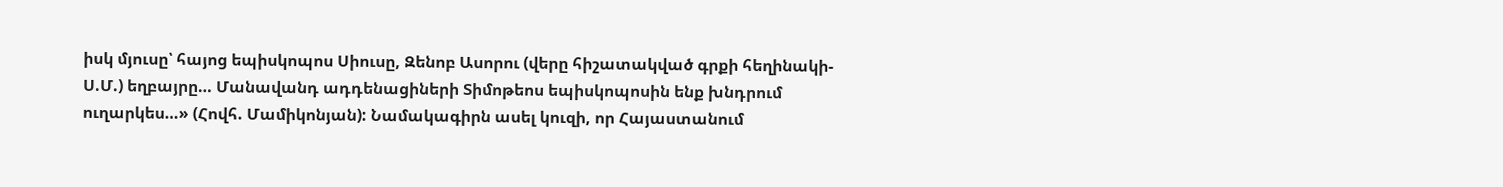իսկ մյուսը՝ հայոց եպիսկոպոս Սիուսը, Զենոբ Ասորու (վերը հիշատակված գրքի հեղինակի-Ս.Մ.) եղբայրը… Մանավանդ ադդենացիների Տիմոթեոս եպիսկոպոսին ենք խնդրում ուղարկես…» (Հովհ. Մամիկոնյան): Նամակագիրն ասել կուզի, որ Հայաստանում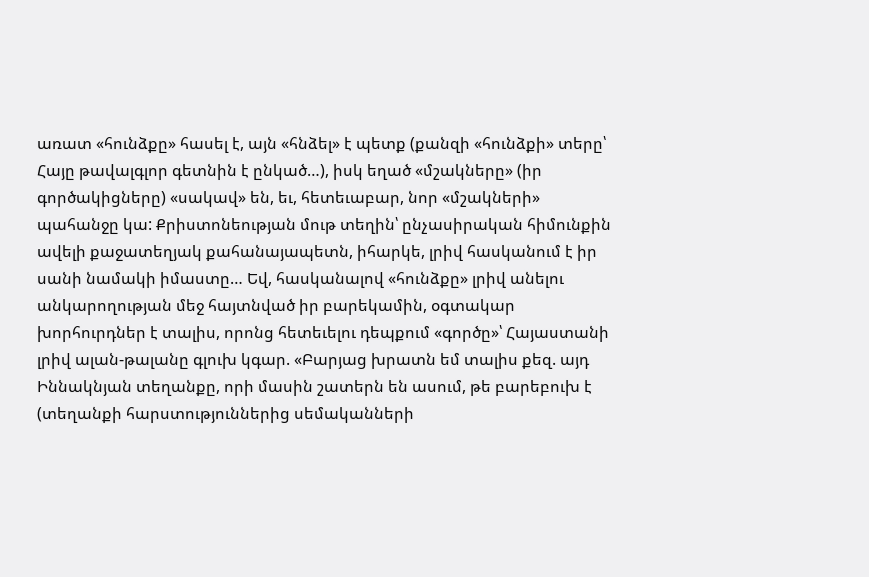առատ «հունձքը» հասել է, այն «հնձել» է պետք (քանզի «հունձքի» տերը՝ Հայը թավալգլոր գետնին է ընկած…), իսկ եղած «մշակները» (իր գործակիցները) «սակավ» են, եւ, հետեւաբար, նոր «մշակների» պահանջը կա: Քրիստոնեության մութ տեղին՝ ընչասիրական հիմունքին ավելի քաջատեղյակ քահանայապետն, իհարկե, լրիվ հասկանում է իր սանի նամակի իմաստը… Եվ, հասկանալով «հունձքը» լրիվ անելու անկարողության մեջ հայտնված իր բարեկամին, օգտակար խորհուրդներ է տալիս, որոնց հետեւելու դեպքում «գործը»՝ Հայաստանի լրիվ ալան-թալանը գլուխ կգար. «Բարյաց խրատն եմ տալիս քեզ. այդ Իննակնյան տեղանքը, որի մասին շատերն են ասում, թե բարեբուխ է (տեղանքի հարստություններից սեմականների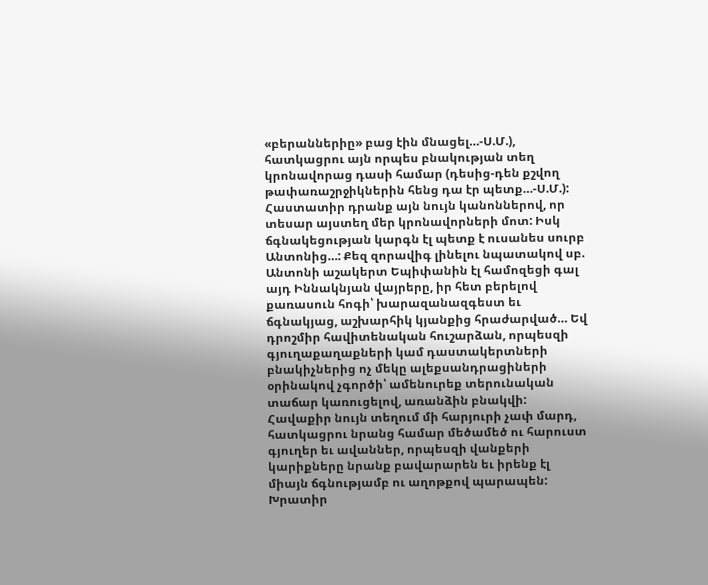«բերաններիը» բաց էին մնացել…-Ս.Մ.), հատկացրու այն որպես բնակության տեղ կրոնավորաց դասի համար (դեսից-դեն քշվող թափառաշրջիկներին հենց դա էր պետք…-Ս.Մ.): Հաստատիր դրանք այն նույն կանոններով, որ տեսար այստեղ մեր կրոնավորների մոտ: Իսկ ճգնակեցության կարգն էլ պետք է ուսանես սուրբ Անտոնից…: Քեզ զորավիգ լինելու նպատակով սբ. Անտոնի աշակերտ Եպիփանին էլ համոզեցի գալ այդ Իննակնյան վայրերը, իր հետ բերելով քառասուն հոգի՝ խարազանազգեստ եւ ճգնակյաց, աշխարհիկ կյանքից հրաժարված… Եվ դրոշմիր հավիտենական հուշարձան, որպեսզի գյուղաքաղաքների կամ դաստակերտների բնակիչներից ոչ մեկը ալեքսանդրացիների օրինակով չգործի՝ ամենուրեք տերունական տաճար կառուցելով, առանձին բնակվի: Հավաքիր նույն տեղում մի հարյուրի չափ մարդ, հատկացրու նրանց համար մեծամեծ ու հարուստ գյուղեր եւ ավաններ, որպեսզի վանքերի կարիքները նրանք բավարարեն եւ իրենք էլ միայն ճգնությամբ ու աղոթքով պարապեն: Խրատիր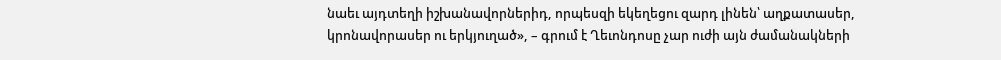նաեւ այդտեղի իշխանավորներիդ, որպեսզի եկեղեցու զարդ լինեն՝ աղքատասեր, կրոնավորասեր ու երկյուղած», – գրում է Ղեւոնդոսը չար ուժի այն ժամանակների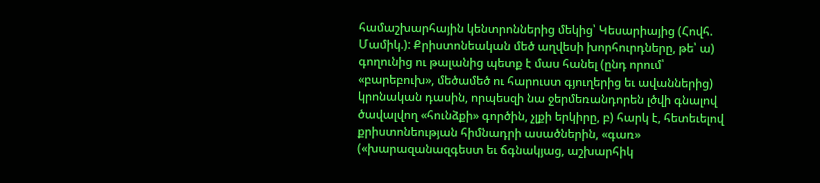համաշխարհային կենտրոններից մեկից՝ Կեսարիայից (Հովհ. Մամիկ.): Քրիստոնեական մեծ աղվեսի խորհուրդները, թե՝ ա) գողունից ու թալանից պետք է մաս հանել (ընդ որում՝ «բարեբուխ», մեծամեծ ու հարուստ գյուղերից եւ ավաններից) կրոնական դասին, որպեսզի նա ջերմեռանդորեն լծվի գնալով ծավալվող «հունձքի» գործին, չլքի երկիրը, բ) հարկ է, հետեւելով քրիստոնեության հիմնադրի ասածներին, «գառ» («խարազանազգեստ եւ ճգնակյաց, աշխարհիկ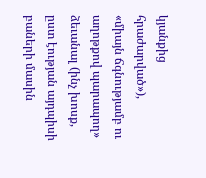կյանքից հրաժարված»), «միայն ճգնությամբ ու աղոթքով պարապող» ձեւանալ (ինչ խոսք, ըստ էության այդպիսի բաների մասին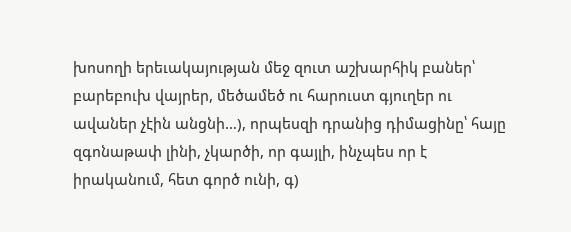խոսողի երեւակայության մեջ զուտ աշխարհիկ բաներ՝ բարեբուխ վայրեր, մեծամեծ ու հարուստ գյուղեր ու ավաներ չէին անցնի…), որպեսզի դրանից դիմացինը՝ հայը զգոնաթափ լինի, չկարծի, որ գայլի, ինչպես որ է իրականում, հետ գործ ունի, գ)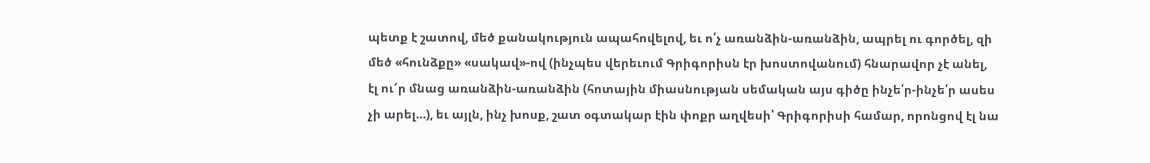պետք է շատով, մեծ քանակություն ապահովելով, եւ ո՛չ առանձին-առանձին, ապրել ու գործել, զի մեծ «հունձքը» «սակավ»-ով (ինչպես վերեւում Գրիգորիսն էր խոստովանում) հնարավոր չէ անել, էլ ու՜ր մնաց առանձին-առանձին (հոտային միասնության սեմական այս գիծը ինչե՛ր-ինչե՛ր ասես չի արել…), եւ այլն, ինչ խոսք, շատ օգտակար էին փոքր աղվեսի՝ Գրիգորիսի համար, որոնցով էլ նա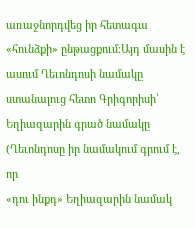առաջնորդվեց իր հետագա «հունձքի» ընթացքում:Այդ մասին է ասում Ղեւոնդոսի նամակը ստանալուց հետո Գրիգորիսի՝ Եղիազարին գրած նամակը (Ղեւոնդոսը իր նամակում գրում է, որ
«դու ինքդ» Եղիազարին նամակ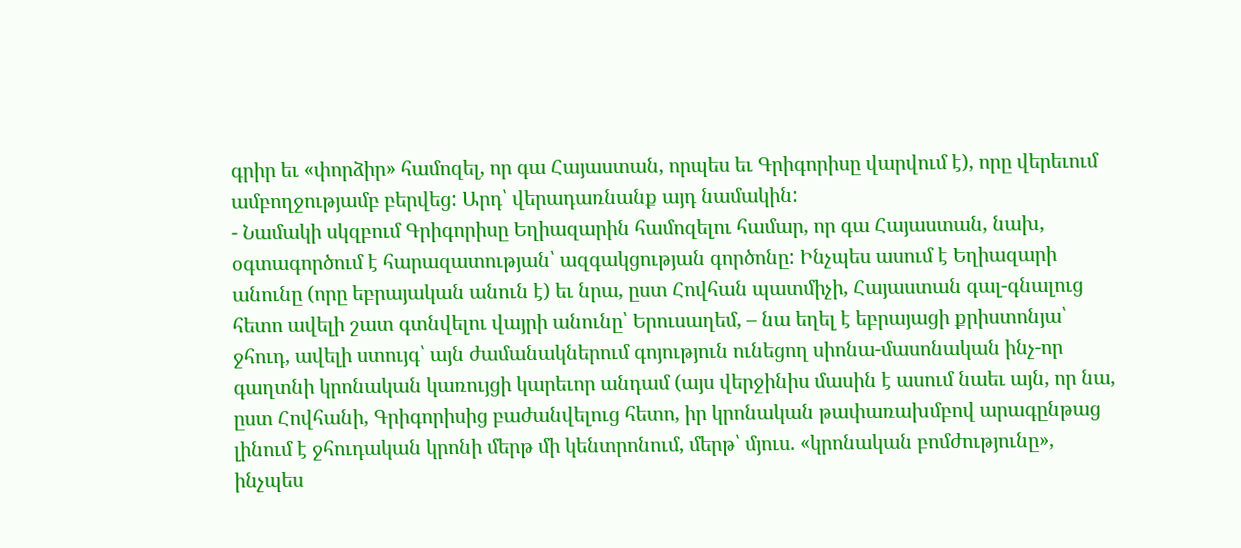գրիր եւ «փորձիր» համոզել, որ գա Հայաստան, որպես եւ Գրիգորիսը վարվում է), որը վերեւում ամբողջությամբ բերվեց: Արդ՝ վերադառնանք այդ նամակին:
- Նամակի սկզբում Գրիգորիսը Եղիազարին համոզելու համար, որ գա Հայաստան, նախ, օգտագործում է հարազատության՝ ազգակցության գործոնը: Ինչպես ասում է Եղիազարի անունը (որը եբրայական անուն է) եւ նրա, ըստ Հովհան պատմիչի, Հայաստան գալ-գնալուց հետո ավելի շատ գտնվելու վայրի անունը՝ Երուսաղեմ, – նա եղել է եբրայացի քրիստոնյա՝ ջհուդ, ավելի ստույգ՝ այն ժամանակներում գոյություն ունեցող սիոնա-մասոնական ինչ-որ գաղտնի կրոնական կառույցի կարեւոր անդամ (այս վերջինիս մասին է ասում նաեւ այն, որ նա, ըստ Հովհանի, Գրիգորիսից բաժանվելուց հետո, իր կրոնական թափառախմբով արագընթաց լինում է ջհուդական կրոնի մերթ մի կենտրոնում, մերթ՝ մյուս. «կրոնական բոմժությունը», ինչպես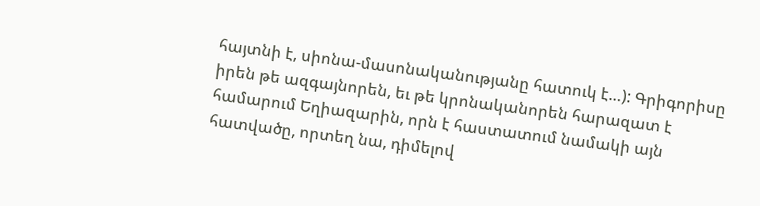հայտնի է, սիոնա-մասոնականությանը հատուկ է…): Գրիգորիսը իրեն թե ազգայնորեն, եւ թե կրոնականորեն հարազատ է համարում Եղիազարին, որն է հաստատում նամակի այն հատվածը, որտեղ նա, դիմելով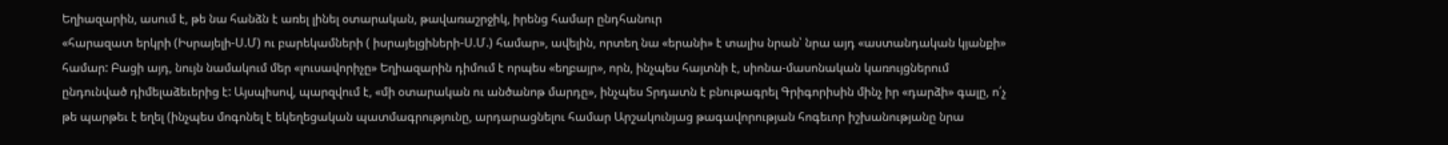Եղիազարին, ասում է, թե նա հանձն է առել լինել օտարական, թավառաշրջիկ, իրենց համար ընդհանուր
«հարազատ երկրի (Իսրայելի-Ս.Մ) ու բարեկամների ( իսրայելցիների-Ս.Մ.) համար», ավելին, որտեղ նա «երանի» է տալիս նրան՝ նրա այդ «աստանդական կյանքի» համար: Բացի այդ, նույն նամակում մեր «լուսավորիչը» Եղիազարին դիմում է որպես «եղբայր», որն, ինչպես հայտնի է, սիոնա-մասոնական կառույցներում ընդունված դիմելաձեւերից է: Այսպիսով, պարզվում է, «մի օտարական ու անծանոթ մարդը», ինչպես Տրդատն է բնութագրել Գրիգորիսին մինչ իր «դարձի» գալը, ո՛չ թե պարթեւ է եղել (ինչպես մոգոնել է եկեղեցական պատմագրությունը, արդարացնելու համար Արշակունյաց թագավորության հոգեւոր իշխանությանը նրա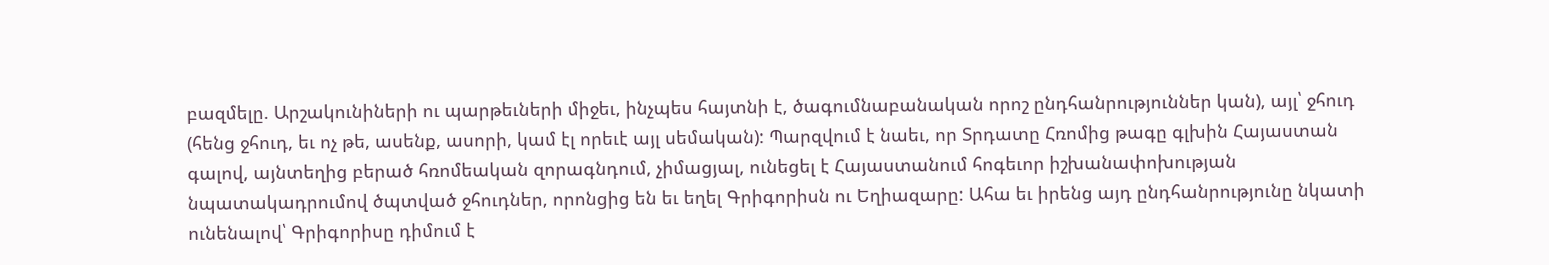բազմելը. Արշակունիների ու պարթեւների միջեւ, ինչպես հայտնի է, ծագումնաբանական որոշ ընդհանրություններ կան), այլ՝ ջհուդ (հենց ջհուդ, եւ ոչ թե, ասենք, ասորի, կամ էլ որեւէ այլ սեմական): Պարզվում է նաեւ, որ Տրդատը Հռոմից թագը գլխին Հայաստան գալով, այնտեղից բերած հռոմեական զորագնդում, չիմացյալ, ունեցել է Հայաստանում հոգեւոր իշխանափոխության նպատակադրումով ծպտված ջհուդներ, որոնցից են եւ եղել Գրիգորիսն ու Եղիազարը: Ահա եւ իրենց այդ ընդհանրությունը նկատի ունենալով՝ Գրիգորիսը դիմում է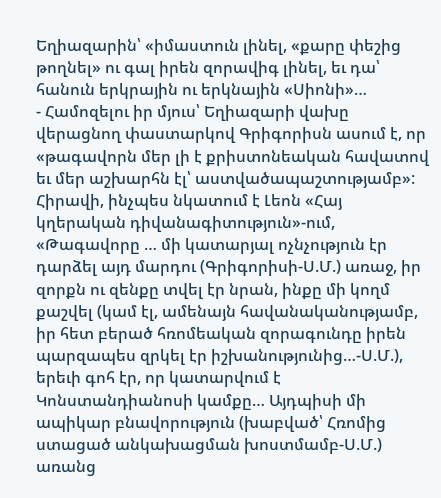Եղիազարին՝ «իմաստուն լինել, «քարը փեշից թողնել» ու գալ իրեն զորավիգ լինել, եւ դա՝ հանուն երկրային ու երկնային «Սիոնի»…
- Համոզելու իր մյուս՝ Եղիազարի վախը վերացնող փաստարկով Գրիգորիսն ասում է, որ «թագավորն մեր լի է քրիստոնեական հավատով եւ մեր աշխարհն էլ՝ աստվածապաշտությամբ»: Հիրավի, ինչպես նկատում է Լեոն «Հայ կղերական դիվանագիտություն»-ում, «Թագավորը … մի կատարյալ ոչնչություն էր դարձել այդ մարդու (Գրիգորիսի-Ս.Մ.) առաջ, իր զորքն ու զենքը տվել էր նրան, ինքը մի կողմ քաշվել (կամ էլ, ամենայն հավանականությամբ, իր հետ բերած հռոմեական զորագունդը իրեն պարզապես զրկել էր իշխանությունից…-Ս.Մ.), երեւի գոհ էր, որ կատարվում է Կոնստանդիանոսի կամքը… Այդպիսի մի ապիկար բնավորություն (խաբված՝ Հռոմից ստացած անկախացման խոստմամբ-Ս.Մ.) առանց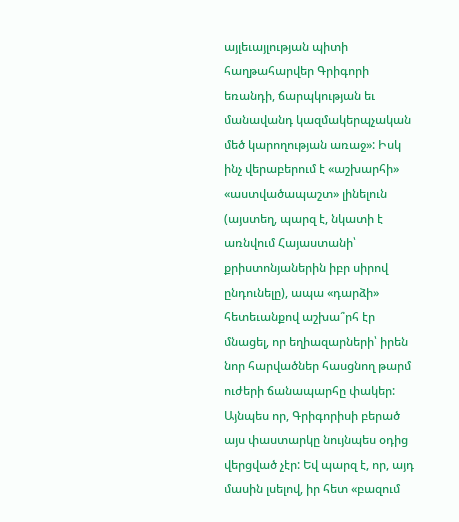այլեւայլության պիտի հաղթահարվեր Գրիգորի եռանդի, ճարպկության եւ մանավանդ կազմակերպչական մեծ կարողության առաջ»: Իսկ ինչ վերաբերում է «աշխարհի» «աստվածապաշտ» լինելուն (այստեղ, պարզ է, նկատի է առնվում Հայաստանի՝ քրիստոնյաներին իբր սիրով ընդունելը), ապա «դարձի» հետեւանքով աշխա՞րհ էր մնացել, որ եղիազարների՝ իրեն նոր հարվածներ հասցնող թարմ ուժերի ճանապարհը փակեր: Այնպես որ, Գրիգորիսի բերած այս փաստարկը նույնպես օդից վերցված չէր: Եվ պարզ է, որ, այդ մասին լսելով, իր հետ «բազում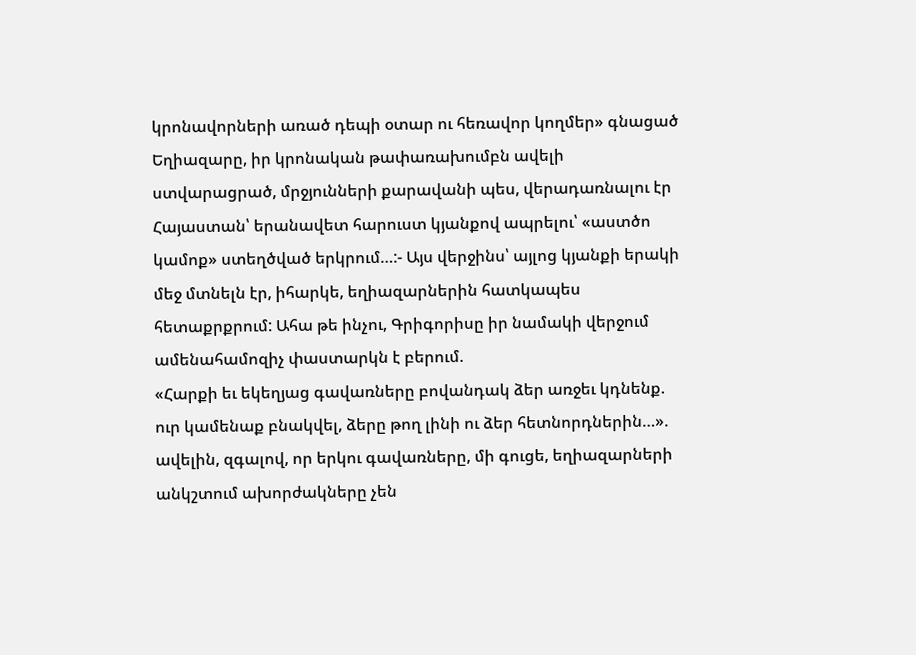կրոնավորների առած դեպի օտար ու հեռավոր կողմեր» գնացած Եղիազարը, իր կրոնական թափառախումբն ավելի ստվարացրած, մրջյունների քարավանի պես, վերադառնալու էր Հայաստան՝ երանավետ հարուստ կյանքով ապրելու՝ «աստծո կամոք» ստեղծված երկրում…:- Այս վերջինս՝ այլոց կյանքի երակի մեջ մտնելն էր, իհարկե, եղիազարներին հատկապես հետաքրքրում: Ահա թե ինչու, Գրիգորիսը իր նամակի վերջում ամենահամոզիչ փաստարկն է բերում.
«Հարքի եւ եկեղյաց գավառները բովանդակ ձեր առջեւ կդնենք. ուր կամենաք բնակվել, ձերը թող լինի ու ձեր հետնորդներին…». ավելին, զգալով, որ երկու գավառները, մի գուցե, եղիազարների անկշտում ախորժակները չեն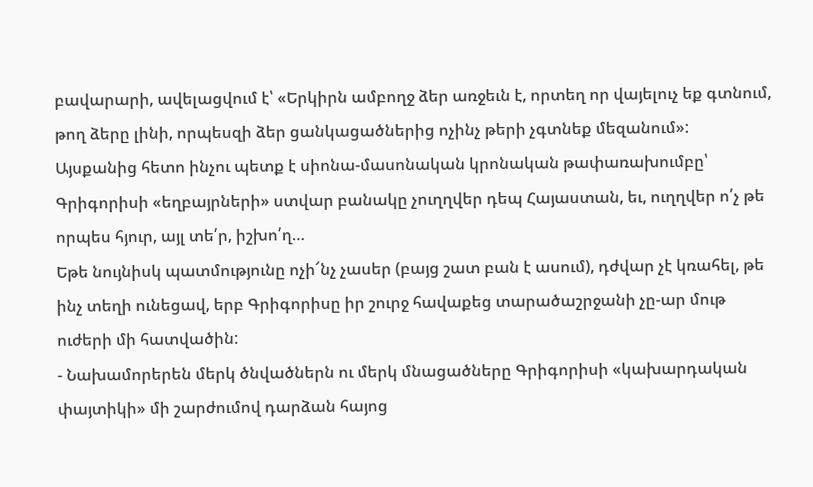բավարարի, ավելացվում է՝ «Երկիրն ամբողջ ձեր առջեւն է, որտեղ որ վայելուչ եք գտնում, թող ձերը լինի, որպեսզի ձեր ցանկացածներից ոչինչ թերի չգտնեք մեզանում»: Այսքանից հետո ինչու պետք է սիոնա-մասոնական կրոնական թափառախումբը՝ Գրիգորիսի «եղբայրների» ստվար բանակը չուղղվեր դեպ Հայաստան, եւ, ուղղվեր ո՛չ թե որպես հյուր, այլ տե՛ր, իշխո՛ղ…
Եթե նույնիսկ պատմությունը ոչի՜նչ չասեր (բայց շատ բան է ասում), դժվար չէ կռահել, թե ինչ տեղի ունեցավ, երբ Գրիգորիսը իր շուրջ հավաքեց տարածաշրջանի չը-ար մութ ուժերի մի հատվածին:
- Նախամորերեն մերկ ծնվածներն ու մերկ մնացածները Գրիգորիսի «կախարդական փայտիկի» մի շարժումով դարձան հայոց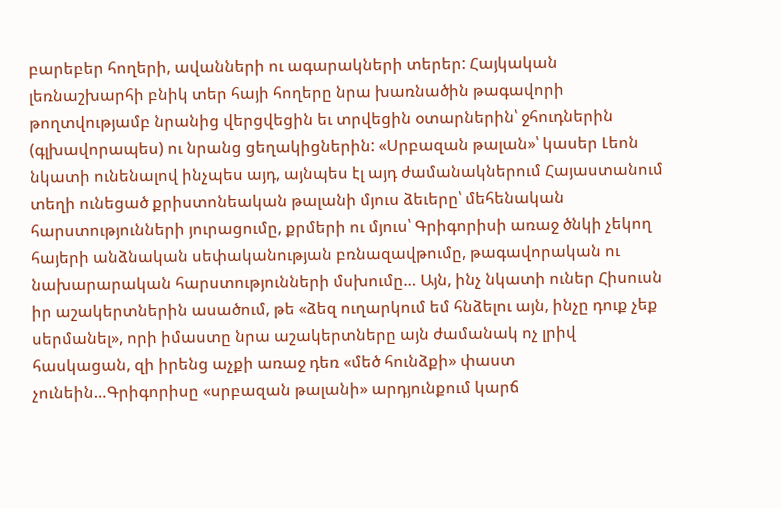բարեբեր հողերի, ավանների ու ագարակների տերեր: Հայկական լեռնաշխարհի բնիկ տեր հայի հողերը նրա խառնածին թագավորի թողտվությամբ նրանից վերցվեցին եւ տրվեցին օտարներին՝ ջհուդներին (գլխավորապես) ու նրանց ցեղակիցներին: «Սրբազան թալան»՝ կասեր Լեոն նկատի ունենալով ինչպես այդ, այնպես էլ այդ ժամանակներում Հայաստանում տեղի ունեցած քրիստոնեական թալանի մյուս ձեւերը՝ մեհենական հարստությունների յուրացումը, քրմերի ու մյուս՝ Գրիգորիսի առաջ ծնկի չեկող հայերի անձնական սեփականության բռնազավթումը, թագավորական ու նախարարական հարստությունների մսխումը… Այն, ինչ նկատի ուներ Հիսուսն իր աշակերտներին ասածում, թե «ձեզ ուղարկում եմ հնձելու այն, ինչը դուք չեք սերմանել», որի իմաստը նրա աշակերտները այն ժամանակ ոչ լրիվ հասկացան, զի իրենց աչքի առաջ դեռ «մեծ հունձքի» փաստ չունեին…Գրիգորիսը «սրբազան թալանի» արդյունքում կարճ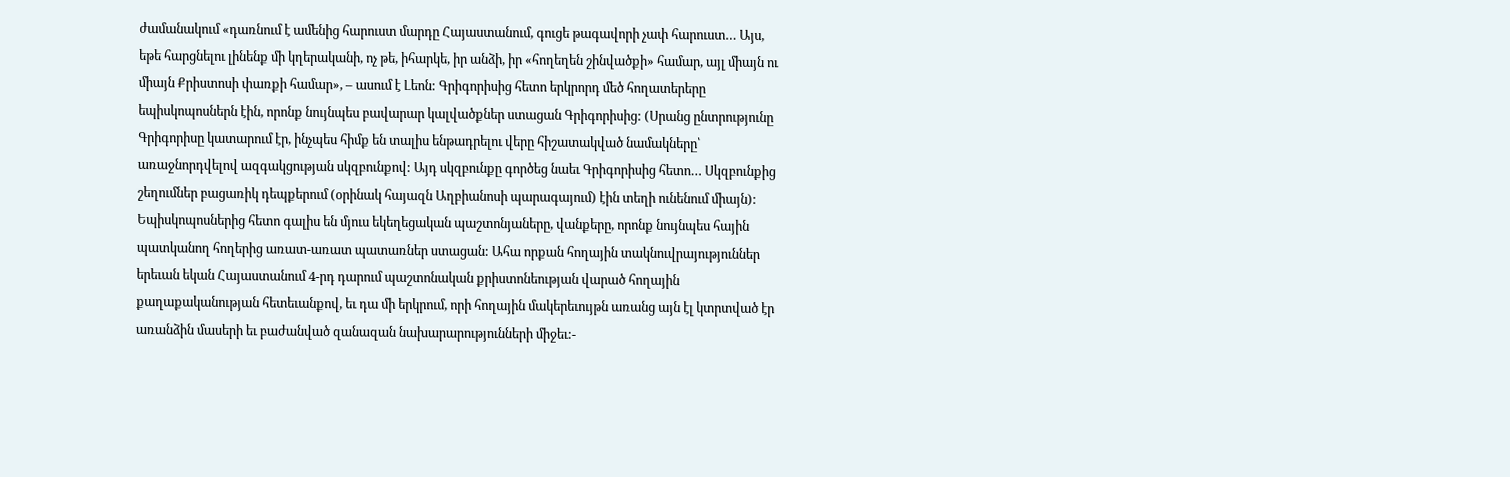ժամանակում «դառնում է ամենից հարուստ մարդը Հայաստանում, գուցե թագավորի չափ հարուստ… Այս, եթե հարցնելու լինենք մի կղերականի, ոչ թե, իհարկե, իր անձի, իր «հողեղեն շինվածքի» համար, այլ միայն ու միայն Քրիստոսի փառքի համար», – ասում է Լեոն: Գրիգորիսից հետո երկրորդ մեծ հողատերերը եպիսկոպոսներն էին, որոնք նույնպես բավարար կալվածքներ ստացան Գրիգորիսից: (Սրանց ընտրությունը Գրիգորիսը կատարում էր, ինչպես հիմք են տալիս ենթադրելու վերը հիշատակված նամակները՝ առաջնորդվելով ազգակցության սկզբունքով: Այդ սկզբունքը գործեց նաեւ Գրիգորիսից հետո… Սկզբունքից շեղումներ բացառիկ դեպքերում (օրինակ հայազն Աղբիանոսի պարագայում) էին տեղի ունենում միայն): Եպիսկոպոսներից հետո գալիս են մյուս եկեղեցական պաշտոնյաները, վանքերը, որոնք նույնպես հային պատկանող հողերից առատ-առատ պատառներ ստացան: Ահա որքան հողային տակնուվրայություններ երեւան եկան Հայաստանում 4-րդ դարում պաշտոնական քրիստոնեության վարած հողային քաղաքականության հետեւանքով, եւ դա մի երկրում, որի հողային մակերեւույթն առանց այն էլ կտրտված էր առանձին մասերի եւ բաժանված զանազան նախարարությունների միջեւ:-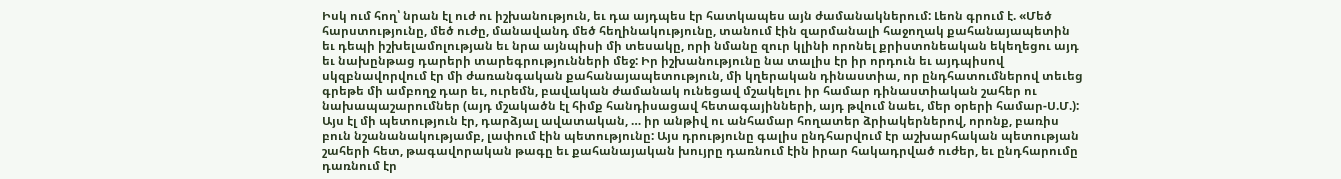Իսկ ում հող՝ նրան էլ ուժ ու իշխանություն, եւ դա այդպես էր հատկապես այն ժամանակներում: Լեոն գրում է. «Մեծ հարստությունը, մեծ ուժը, մանավանդ մեծ հեղինակությունը, տանում էին զարմանալի հաջողակ քահանայապետին եւ դեպի իշխելամոլության եւ նրա այնպիսի մի տեսակը, որի նմանը զուր կլինի որոնել քրիստոնեական եկեղեցու այդ եւ նախընթաց դարերի տարեգրությունների մեջ: Իր իշխանությունը նա տալիս էր իր որդուն եւ այդպիսով սկզբնավորվում էր մի ժառանգական քահանայապետություն, մի կղերական դինաստիա, որ ընդհատումներով տեւեց գրեթե մի ամբողջ դար եւ, ուրեմն, բավական ժամանակ ունեցավ մշակելու իր համար դինաստիական շահեր ու նախապաշարումներ (այդ մշակածն էլ հիմք հանդիսացավ հետագայինների, այդ թվում նաեւ, մեր օրերի համար-Ս.Մ.): Այս էլ մի պետություն էր, դարձյալ ավատական, … իր անթիվ ու անհամար հողատեր ձրիակերներով, որոնք, բառիս բուն նշանանակությամբ, լափում էին պետությունը: Այս դրությունը գալիս ընդհարվում էր աշխարհական պետության շահերի հետ, թագավորական թագը եւ քահանայական խույրը դառնում էին իրար հակադրված ուժեր, եւ ընդհարումը դառնում էր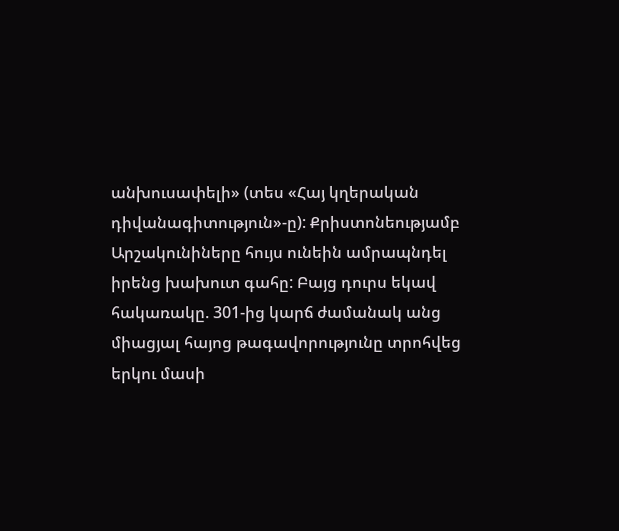անխուսափելի» (տես «Հայ կղերական դիվանագիտություն»-ը): Քրիստոնեությամբ Արշակունիները հույս ունեին ամրապնդել իրենց խախուտ գահը: Բայց դուրս եկավ հակառակը. 301-ից կարճ ժամանակ անց միացյալ հայոց թագավորությունը տրոհվեց երկու մասի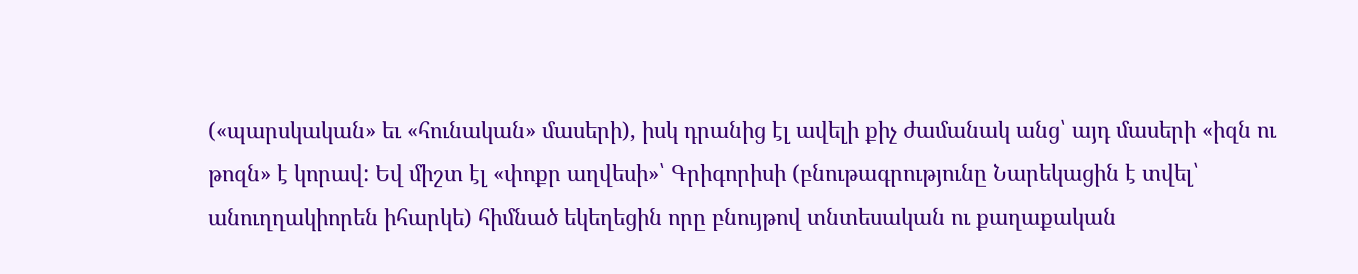(«պարսկական» եւ «հունական» մասերի), իսկ դրանից էլ ավելի քիչ ժամանակ անց՝ այդ մասերի «իզն ու թոզն» է կորավ: Եվ միշտ էլ «փոքր աղվեսի»՝ Գրիգորիսի (բնութագրությունը Նարեկացին է տվել՝ անուղղակիորեն իհարկե) հիմնած եկեղեցին որը բնույթով տնտեսական ու քաղաքական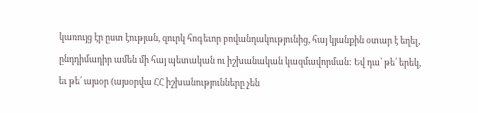կառույց էր ըստ էության, զուրկ հոգեւոր բովանդակությունից, հայ կյանքին օտար է եղել, ընդդիմադիր ամեն մի հայ պետական ու իշխանական կազմավորման: Եվ դա՝ թե՛ երեկ, եւ թե՛ այսօր (այսօրվա ՀՀ իշխանությունները չեն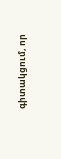գիտակցում, որ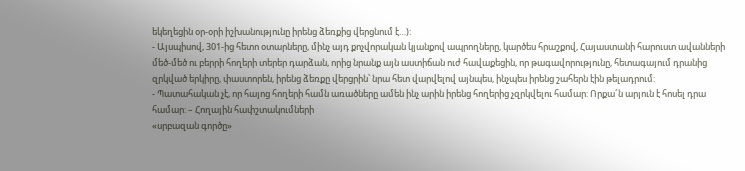եկեղեցին օր-օրի իշխանությունը իրենց ձեռքից վերցնում է…):
- Այսպիսով, 301-ից հետո օտարները, մինչ այդ քոչվորական կյանքով ապրողները, կարծես հրաշքով, Հայաստանի հարուստ ավանների մեծ-մեծ ու բերրի հողերի տերեր դարձան, որից նրանք այն աստիճան ուժ հավաքեցին, որ թագավորությունը, հետագայում դրանից զրկված երկիրը, փաստորեն, իրենց ձեռքը վերցրին՝ նրա հետ վարվելով այնպես, ինչպես իրենց շահերն էին թելադրում:
- Պատահական չէ, որ հայոց հողերի համն առածները ամեն ինչ արին իրենց հողերից չզրկվելու համար: Որքա՜ն արյուն է հոսել դրա համար: – Հողային հափշտակումների
«սրբազան գործը»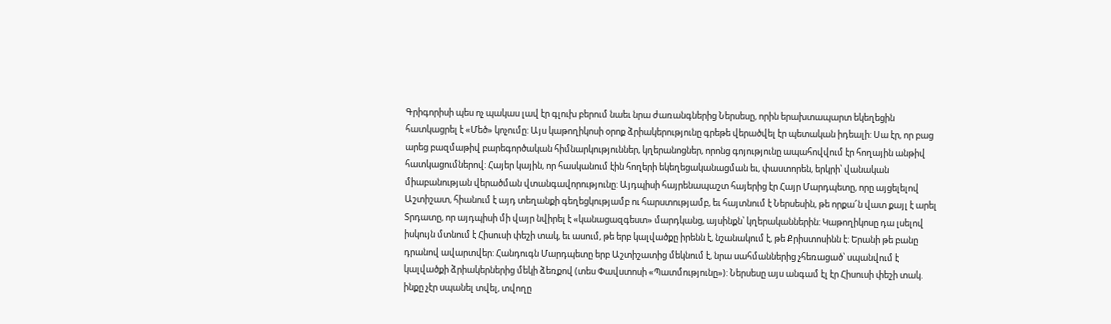Գրիգորիսի պես ոչ պակաս լավ էր գլուխ բերում նաեւ նրա ժառանգներից Ներսեսը, որին երախտապարտ եկեղեցին հատկացրել է «Մեծ» կոչումը: Այս կաթողիկոսի օրոք ձրիակերությունը գրեթե վերածվել էր պետական իդեալի: Սա էր, որ բաց արեց բազմաթիվ բարեգործական հիմնարկություններ, կղերանոցներ, որոնց գոյությունը ապահովվում էր հողային անթիվ հատկացումներով: Հայեր կային, որ հասկանում էին հողերի եկեղեցականացման եւ, փաստորեն, երկրի՝ վանական միաբանության վերածման վտանգավորությունը: Այդպիսի հայրենապաշտ հայերից էր Հայր Մարդպետը, որը այցելելով Աշտիշատ, հիանում է այդ տեղանքի գեղեցկությամբ ու հարստությամբ, եւ հայտնում է Ներսեսին, թե որքա՜ն վատ քայլ է արել Տրդատը, որ այդպիսի մի վայր նվիրել է «կանացազգեստ» մարդկանց, այսինքն՝ կղերականներին: Կաթողիկոսը դա լսելով իսկույն մտնում է Հիսուսի փեշի տակ, եւ ասում, թե երբ կալվածքը իրենն է, նշանակում է, թե Քրիստոսինն է: Երանի թե բանը դրանով ավարտվեր: Հանդուգն Մարդպետը երբ Աշտիշատից մեկնում է, նրա սահմաններից չհեռացած՝ սպանվում է կալվածքի ձրիակերներից մեկի ձեռքով (տես Փավստոսի «Պատմությունը»): Ներսեսը այս անգամ էլ էր Հիսուսի փեշի տակ. ինքը չէր սպանել տվել, տվողը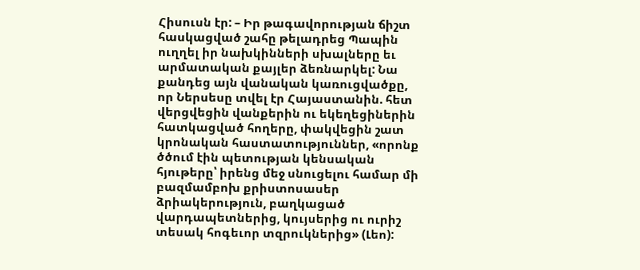Հիսուսն էր: – Իր թագավորության ճիշտ հասկացված շահը թելադրեց Պապին ուղղել իր նախկինների սխալները եւ արմատական քայլեր ձեռնարկել: Նա քանդեց այն վանական կառուցվածքը, որ Ներսեսը տվել էր Հայաստանին. հետ վերցվեցին վանքերին ու եկեղեցիներին հատկացված հողերը, փակվեցին շատ կրոնական հաստատություններ, «որոնք ծծում էին պետության կենսական հյութերը՝ իրենց մեջ սնուցելու համար մի բազմամբոխ քրիստոսասեր ձրիակերություն, բաղկացած վարդապետներից, կույսերից ու ուրիշ տեսակ հոգեւոր տզրուկներից» (Լեո):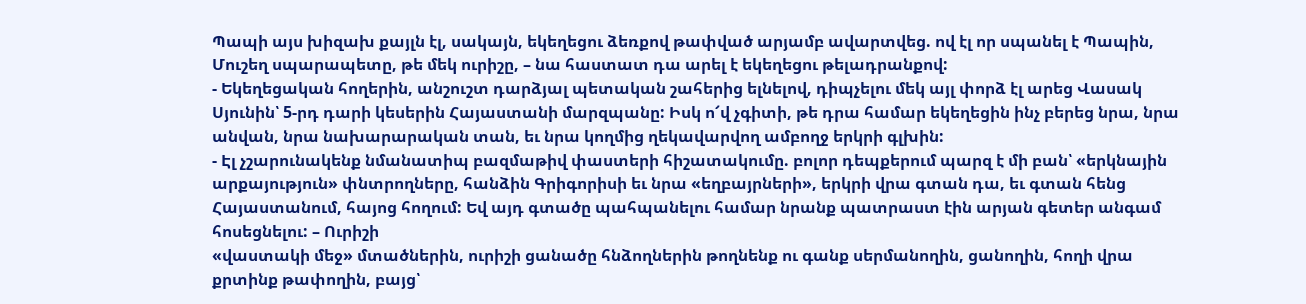Պապի այս խիզախ քայլն էլ, սակայն, եկեղեցու ձեռքով թափված արյամբ ավարտվեց. ով էլ որ սպանել է Պապին, Մուշեղ սպարապետը, թե մեկ ուրիշը, – նա հաստատ դա արել է եկեղեցու թելադրանքով:
- Եկեղեցական հողերին, անշուշտ դարձյալ պետական շահերից ելնելով, դիպչելու մեկ այլ փորձ էլ արեց Վասակ Սյունին՝ 5-րդ դարի կեսերին Հայաստանի մարզպանը: Իսկ ո՜վ չգիտի, թե դրա համար եկեղեցին ինչ բերեց նրա, նրա անվան, նրա նախարարական տան, եւ նրա կողմից ղեկավարվող ամբողջ երկրի գլխին:
- Էլ չշարունակենք նմանատիպ բազմաթիվ փաստերի հիշատակումը. բոլոր դեպքերում պարզ է մի բան՝ «երկնային արքայություն» փնտրողները, հանձին Գրիգորիսի եւ նրա «եղբայրների», երկրի վրա գտան դա, եւ գտան հենց Հայաստանում, հայոց հողում: Եվ այդ գտածը պահպանելու համար նրանք պատրաստ էին արյան գետեր անգամ հոսեցնելու: – Ուրիշի
«վաստակի մեջ» մտածներին, ուրիշի ցանածը հնձողներին թողնենք ու գանք սերմանողին, ցանողին, հողի վրա քրտինք թափողին, բայց՝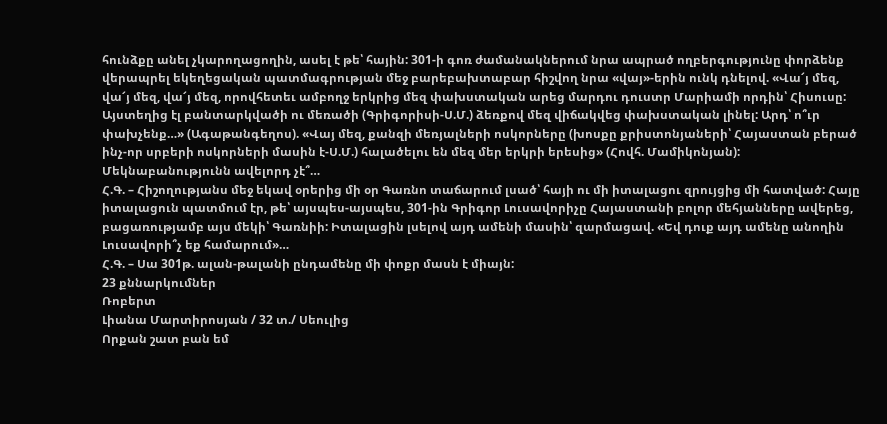հունձքը անել չկարողացողին, ասել է թե՝ հային: 301-ի գոռ ժամանակներում նրա ապրած ողբերգությունը փորձենք վերապրել եկեղեցական պատմագրության մեջ բարեբախտաբար հիշվող նրա «վայ»-երին ունկ դնելով. «Վա՜յ մեզ, վա՜յ մեզ, վա՜յ մեզ, որովհետեւ ամբողջ երկրից մեզ փախստական արեց մարդու դուստր Մարիամի որդին՝ Հիսուսը: Այստեղից էլ բանտարկվածի ու մեռածի (Գրիգորիսի-Ս.Մ.) ձեռքով մեզ վիճակվեց փախստական լինել: Արդ՝ ո՞ւր փախչենք…» (Ագաթանգեղոս). «Վայ մեզ, քանզի մեռյալների ոսկորները (խոսքը քրիստոնյաների՝ Հայաստան բերած ինչ-որ սրբերի ոսկորների մասին է-Ս.Մ.) հալածելու են մեզ մեր երկրի երեսից» (Հովհ. Մամիկոնյան): Մեկնաբանությունն ավելորդ չէ՞…
Հ.Գ. – Հիշողությանս մեջ եկավ օրերից մի օր Գառնո տաճարում լսած՝ հայի ու մի իտալացու զրույցից մի հատված: Հայը իտալացուն պատմում էր, թե՝ այսպես-այսպես, 301-ին Գրիգոր Լուսավորիչը Հայաստանի բոլոր մեհյանները ավերեց, բացառությամբ այս մեկի՝ Գառնիի: Իտալացին լսելով այդ ամենի մասին՝ զարմացավ. «Եվ դուք այդ ամենը անողին Լուսավորի՞չ եք համարում»…
Հ.Գ. – Սա 301թ. ալան-թալանի ընդամենը մի փոքր մասն է միայն:
23 քննարկումներ
Ռոբերտ
Լիանա Մարտիրոսյան / 32 տ./ Սեուլից
Որքան շատ բան եմ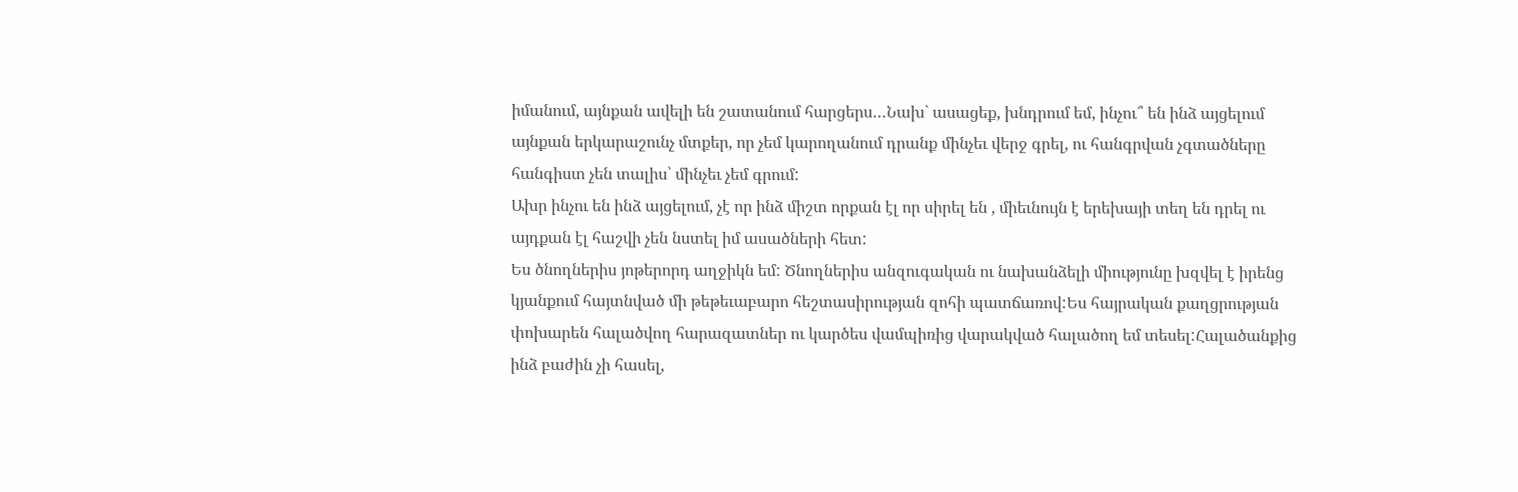իմանում, այնքան ավելի են շատանում հարցերս…Նախ` ասացեք, խնդրում եմ, ինչու՞ են ինձ այցելում այնքան երկարաշունչ մտքեր, որ չեմ կարողանում դրանք մինչեւ վերջ գրել, ու հանգրվան չգտածները հանգիստ չեն տալիս՝ մինչեւ չեմ գրում:
Ախր ինչու են ինձ այցելում, չէ որ ինձ միշտ որքան էլ որ սիրել են , միեւնույն է երեխայի տեղ են դրել ու այդքան էլ հաշվի չեն նստել իմ ասածների հետ:
Ես ծնողներիս յոթերորդ աղջիկն եմ: Ծնողներիս անզուգական ու նախանձելի միությունը խզվել է իրենց կյանքում հայտնված մի թեթեւաբարո հեշտասիրության զոհի պատճառով:Ես հայրական քաղցրության փոխարեն հալածվող հարազատներ ու կարծես վամպիռից վարակված հալածող եմ տեսել:Հալածանքից ինձ բաժին չի հասել,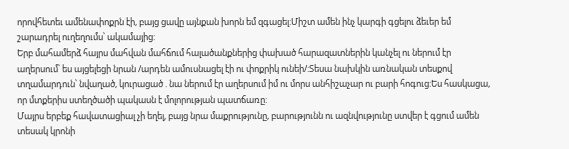որովհետեւ ամենափոքրն էի, բայց ցավը այնքան խորն եմ զգացել:Միշտ ամեն ինչ կարգի գցելու ձեւեր եմ շարադրել ուղեղումս՝ ակամայից:
Երբ մահամերձ հայրս մահվան մահճում հալածանքներից փախած հարազատներին կանչել ու ներում էր աղերսում՝ ես այցելեցի նրան /արդեն ամուսնացել էի ու փոքրիկ ունեի/:Տեսա նախկին առնական տեսքով տղամարդուն՝ նվաղած, կուրացած . նա ներում էր աղերսում իմ ու մորս անհիշաչար ու բարի հոգուց:Ես հասկացա, որ մտքերիս ստեղծածի պակասն է մոլորության պատճառը:
Մայրս երբեք հավատացիալ չի եղել, բայց նրա մաքրությունը, բարությունն ու ազնվությունը ստվեր է գցում ամեն տեսակ կրոնի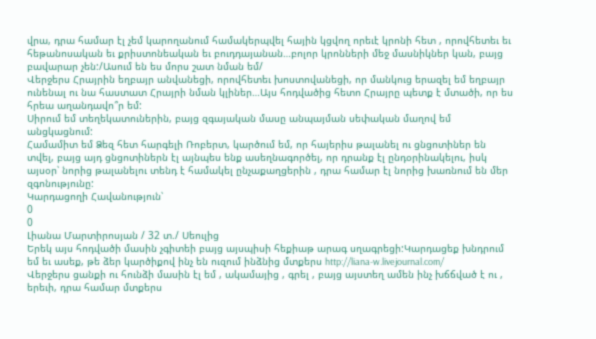վրա, դրա համար էլ չեմ կարողանում համակերպվել հային կցվող որեւէ կրոնի հետ , որովհետեւ եւ հեթանոսական եւ քրիստոնեական եւ բուդդայանան…բոլոր կրոնների մեջ մասնիկներ կան, բայց բավարար չեն:/Ասում են ես մորս շատ նման եմ/
Վերջերս Հրայրին եղբայր անվանեցի, որովհետեւ խոստովանեցի, որ մանկուց երազել եմ եղբայր ունենալ ու նա հաստատ Հրայրի նման կլիներ…Այս հոդվածից հետո Հրայրը պետք է մտածի, որ ես հրեա աղանդավո՞ր եմ:
Սիրում եմ տեղեկատուներին, բայց զգայական մասը անպայման սեփական մաղով եմ անցկացնում:
Համամիտ եմ Ձեզ հետ հարգելի Ռոբերտ, կարծում եմ, որ հայերիս թալանել ու ցնցոտիներ են տվել, բայց այդ ցնցոտիներն էլ այնպես ենք ասեղնագործել, որ դրանք էլ ընդօրինակելու, իսկ այսօր՝ նորից թալանելու տենդ է համակել ընչաքաղցերին , դրա համար էլ նորից խառնում են մեր զգոնությունը:
Կարդացողի Հավանություն՝
0
0
Լիանա Մարտիրոսյան / 32 տ./ Սեուլից
Երեկ այս հոդվածի մասին չգիտեի բայց այսպիսի հեքիաթ արագ սղագրեցի:Կարդացեք խնդրում եմ եւ ասեք, թե ձեր կարծիքով ինչ են ուզում ինձնից մտքերս http://liana-w.livejournal.com/
Վերջերս ցանքի ու հունձի մասին էլ եմ , ակամայից , գրել , բայց այստեղ ամեն ինչ խճճված է ու , երեւի, դրա համար մտքերս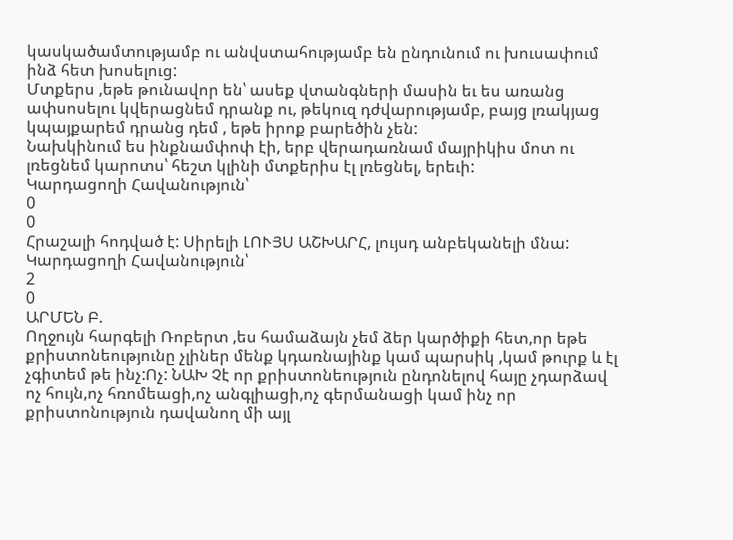կասկածամտությամբ ու անվստահությամբ են ընդունում ու խուսափում ինձ հետ խոսելուց:
Մտքերս ,եթե թունավոր են՝ ասեք վտանգների մասին եւ ես առանց ափսոսելու կվերացնեմ դրանք ու, թեկուզ դժվարությամբ, բայց լռակյաց կպայքարեմ դրանց դեմ , եթե իրոք բարեծին չեն:
Նախկինում ես ինքնամփոփ էի, երբ վերադառնամ մայրիկիս մոտ ու լռեցնեմ կարոտս՝ հեշտ կլինի մտքերիս էլ լռեցնել, երեւի:
Կարդացողի Հավանություն՝
0
0
Հրաշալի հոդված է: Սիրելի ԼՈՒՅՍ ԱՇԽԱՐՀ, լույսդ անբեկանելի մնա:
Կարդացողի Հավանություն՝
2
0
ԱՐՄԵՆ Բ.
Ողջույն հարգելի Ռոբերտ ,ես համաձայն չեմ ձեր կարծիքի հետ,որ եթե քրիստոնեությունը չլիներ մենք կդառնայինք կամ պարսիկ ,կամ թուրք և էլ չգիտեմ թե ինչ:Ոչ: ՆԱԽ Չէ որ քրիստոնեություն ընդոնելով հայը չդարձավ ոչ հույն,ոչ հռոմեացի,ոչ անգլիացի,ոչ գերմանացի կամ ինչ որ քրիստոնություն դավանող մի այլ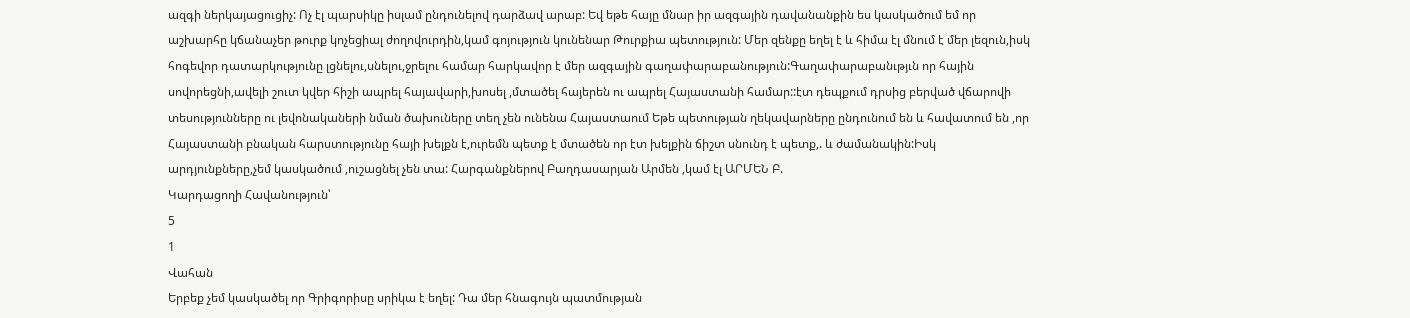ազգի ներկայացուցիչ: Ոչ էլ պարսիկը իսլամ ընդունելով դարձավ արաբ: Եվ եթե հայը մնար իր ազգային դավանանքին ես կասկածում եմ որ աշխարհը կճանաչեր թուրք կոչեցիալ ժողովուրդին,կամ գոյություն կունենար Թուրքիա պետություն: Մեր զենքը եղել է և հիմա էլ մնում է մեր լեզուն,իսկ հոգեվոր դատարկությունը լցնելու,սնելու,ջրելու համար հարկավոր է մեր ազգային գաղափարաբանություն:Գաղափարաբանւթյւն որ հային սովորեցնի,ավելի շուտ կվեր հիշի ապրել հայավարի,խոսել ,մտածել հայերեն ու ապրել Հայաստանի համար::էտ դեպքում դրսից բերված վճարովի տեսությունները ու լեվոնակաների նման ծախուները տեղ չեն ունենա Հայաստաում Եթե պետության ղեկավարները ընդունում են և հավատում են ,որ Հայաստանի բնական հարստությունը հայի խելքն է,ուրեմն պետք է մտածեն որ էտ խելքին ճիշտ սնունդ է պետք,. և ժամանակին:Իսկ արդյունքները,չեմ կասկածում ,ուշացնել չեն տա: Հարգանքներով Բաղդասարյան Արմեն ,կամ էլ ԱՐՄԵՆ Բ.
Կարդացողի Հավանություն՝
5
1
Վահան
Երբեք չեմ կասկածել որ Գրիգորիսը սրիկա է եղել: Դա մեր հնագույն պատմության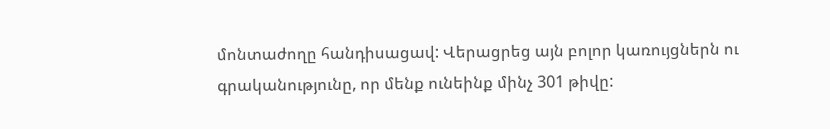մոնտաժողը հանդիսացավ: Վերացրեց այն բոլոր կառույցներն ու գրականությունը, որ մենք ունեինք մինչ 301 թիվը: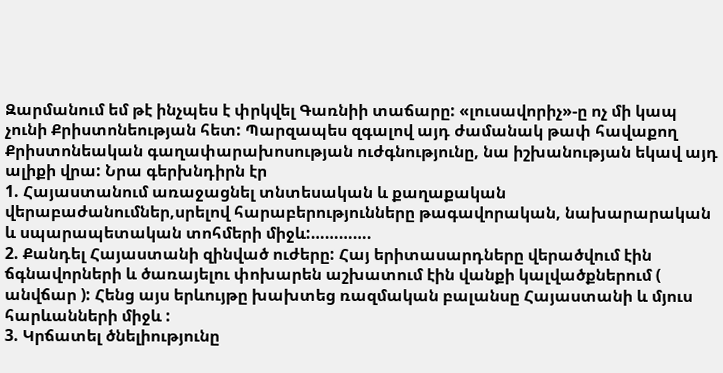Զարմանում եմ թէ ինչպես է փրկվել Գառնիի տաճարը: «լուսավորիչ»-ը ոչ մի կապ չունի Քրիստոնեության հետ: Պարզապես զգալով այդ ժամանակ թափ հավաքող Քրիստոնեական գաղափարախոսության ուժգնությունը, նա իշխանության եկավ այդ ալիքի վրա: Նրա գերխնդիրն էր
1. Հայաստանում առաջացնել տնտեսական և քաղաքական վերաբաժանումներ,սրելով հարաբերությունները թագավորական, նախարարական և սպարապետական տոհմերի միջև:………….
2. Քանդել Հայաստանի զինված ուժերը: Հայ երիտասարդները վերածվում էին ճգնավորների և ծառայելու փոխարեն աշխատում էին վանքի կալվածքներում ( անվճար ): Հենց այս երևույթը խախտեց ռազմական բալանսը Հայաստանի և մյուս հարևանների միջև :
3. Կրճատել ծնելիությունը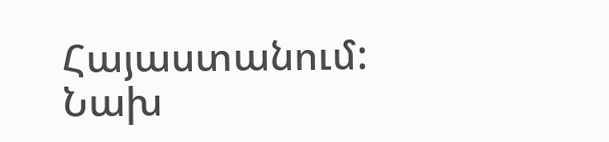Հայաստանում: Նախ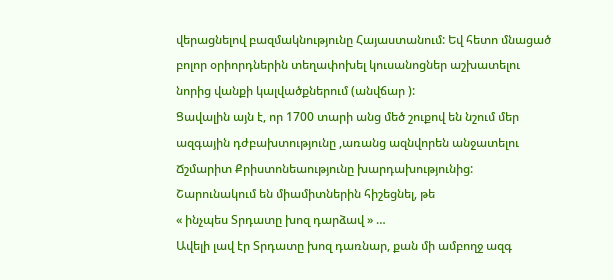վերացնելով բազմակնությունը Հայաստանում: Եվ հետո մնացած բոլոր օրիորդներին տեղափոխել կուսանոցներ աշխատելու նորից վանքի կալվածքներում (անվճար ):
Ցավալին այն է, որ 1700 տարի անց մեծ շուքով են նշում մեր ազգային դժբախտությունը ,առանց ազնվորեն անջատելու Ճշմարիտ Քրիստոնեաությունը խարդախությունից: Շարունակում են միամիտներին հիշեցնել, թե
« ինչպես Տրդատը խոզ դարձավ » …
Ավելի լավ էր Տրդատը խոզ դառնար, քան մի ամբողջ ազգ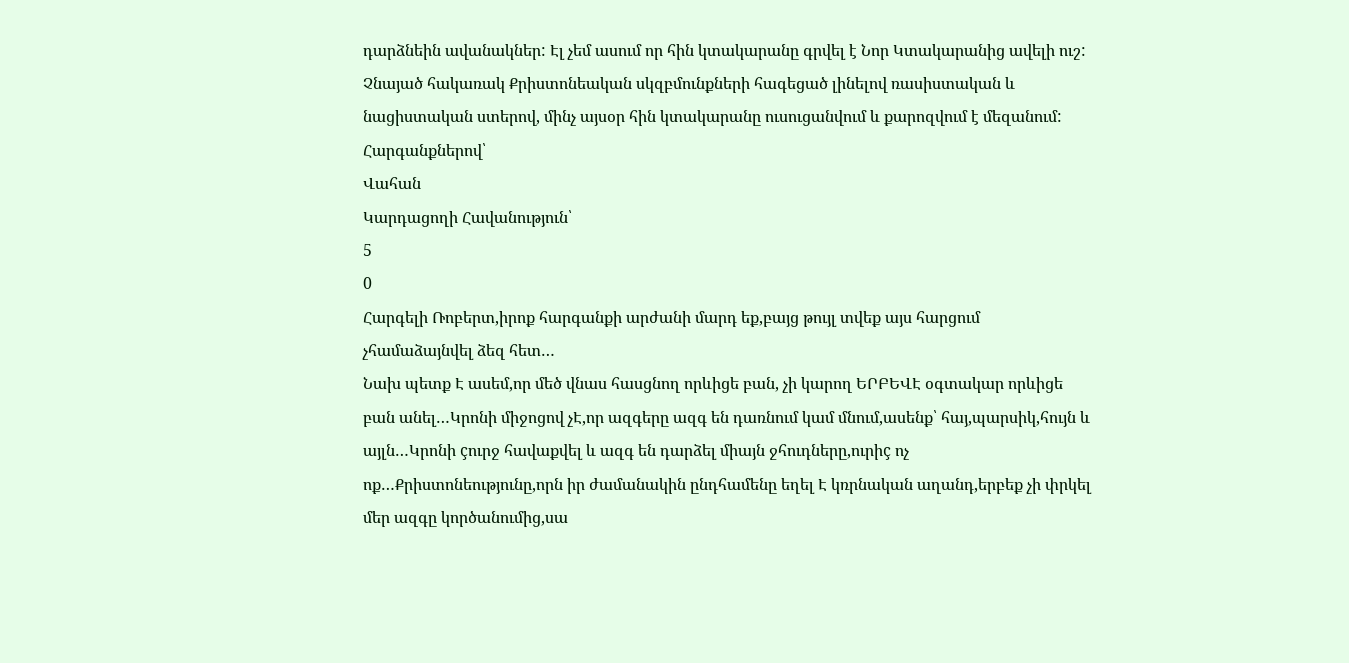դարձնեին ավանակներ: Էլ չեմ ասում որ հին կտակարանը գրվել է Նոր Կտակարանից ավելի ուշ: Չնայած հակառակ Քրիստոնեական սկզբմունքների հագեցած լինելով ռասիստական և նացիստական ստերով, մինչ այսօր հին կտակարանը ուսուցանվում և քարոզվում է մեզանում:
Հարգանքներով՝
Վահան
Կարդացողի Հավանություն՝
5
0
Հարգելի Ռոբերտ,իրոք հարգանքի արժանի մարդ եք,բայց թույլ տվեք այս հարցում չհամաձայնվել ձեզ հետ…
Նախ պետք Է ասեմ,որ մեծ վնաս հասցնող որևիցե բան, չի կարող ԵՐԲԵՎԷ օգտակար որևիցե բան անել…Կրոնի միջոցով չԷ,որ ազգերը ազգ են դառնում կամ մնում,ասենք՝ հայ,պարսիկ,հույն և այլն…Կրոնի çուրջ հավաքվել և ազգ են դարձել միայն ջհուդները,ուրիç ոչ ոք…Քրիստոնեությունը,որն իր ժամանակին ընդհամենը եղել Է կռրնական աղանդ,երբեք չի փրկել մեր ազգը կործանումից,սա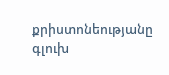քրիստոնեությանը գլուխ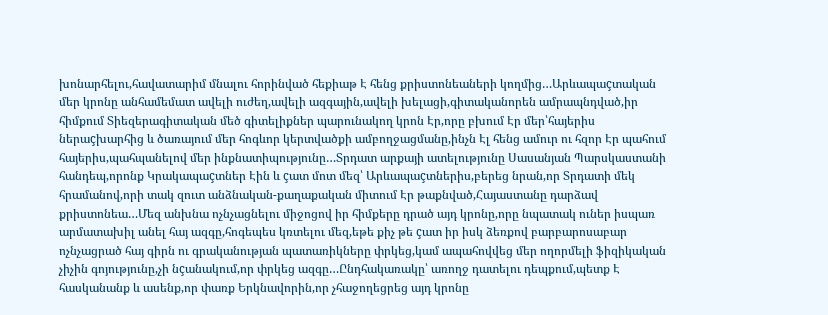խոնարհելու,հավատարիմ մնալու հորինված հեքիաթ Է հենց քրիստոնեաների կողմից…Արևապաçտական մեր կրոնը անհամեմատ ավելի ուժեղ,ավելի ազգային,ավելի խելացի,գիտականորեն ամրապնդված,իր հիմքում Տիեզերագիտական մեծ գիտելիքներ պարունակող կրոն Էր,որը բխում Էր մեր՝հայերիս ներաçխարհից և ծառայում մեր հոգևոր կերտվածքի ամբողջացմանը,ինչն Էլ հենց ամուր ու հզոր Էր պահում հայերիս,պահպանելով մեր ինքնատիպությունը…Տրդատ արքայի ատելությունը Սասանյան Պարսկաստանի հանդեպ,որոնք Կրակապաçտներ Էին և çատ մոտ մեզ՝ Արևապաçտներիս,բերեց նրան,որ Տրդատի մեկ հրամանով,որի տակ զուտ անձնական-քաղաքական միտում Էր թաքնված,Հայաստանը դարձավ քրիստոնեա…Մեզ անխնա ոչնչացնելու միջոցով իր հիմքերը դրած այդ կրոնը,որը նպատակ ուներ իսպառ արմատախիլ անել հայ ազգը,հոգեպես կռտելու մեզ,եթե քիչ թե çատ իր իսկ ձեռքով բարբարոսաբար ոչնչացրած հայ գիրն ու գրականության պատառիկները փրկեց,կամ ապահովվեց մեր ողորմելի ֆիզիկական չիչին գոյությունը,չի նçանակում,որ փրկեց ազգը…Ընդհակառակը՝ առողջ դատելու դեպքում,պետք Է հասկանանք և ասենք,որ փառք Երկնավորին,որ չհաջողեցրեց այդ կրոնը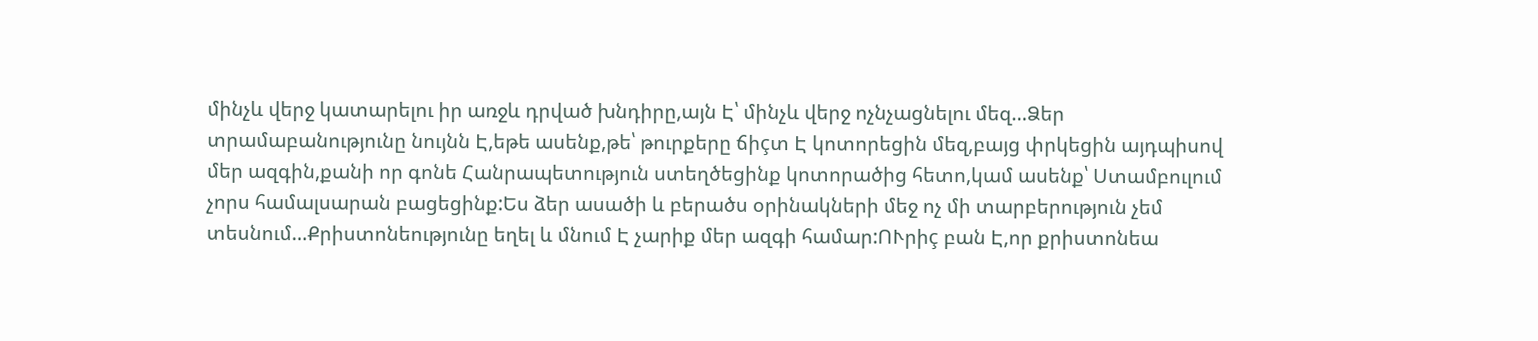մինչև վերջ կատարելու իր առջև դրված խնդիրը,այն Է՝ մինչև վերջ ոչնչացնելու մեզ…Ձեր տրամաբանությունը նույնն Է,եթե ասենք,թե՝ թուրքերը ճիçտ Է կոտորեցին մեզ,բայց փրկեցին այդպիսով մեր ազգին,քանի որ գոնե Հանրապետություն ստեղծեցինք կոտորածից հետո,կամ ասենք՝ Ստամբուլում չորս համալսարան բացեցինք:Ես ձեր ասածի և բերածս օրինակների մեջ ոչ մի տարբերություն չեմ տեսնում…Քրիստոնեությունը եղել և մնում Է չարիք մեր ազգի համար:ՈՒրիç բան Է,որ քրիստոնեա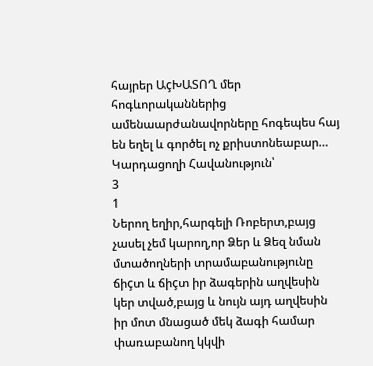հայրեր ԱçԽԱՏՈՂ մեր հոգևորականներից ամենաարժանավորները հոգեպես հայ են եղել և գործել ոչ քրիստոնեաբար…
Կարդացողի Հավանություն՝
3
1
Ներող եղիր,հարգելի Ռոբերտ,բայց չասել չեմ կարող,որ Ձեր և Ձեզ նման մտածողների տրամաբանությունը ճիçտ և ճիçտ իր ձագերին աղվեսին կեր տված,բայց և նույն այդ աղվեսին իր մոտ մնացած մեկ ձագի համար փառաբանող կկվի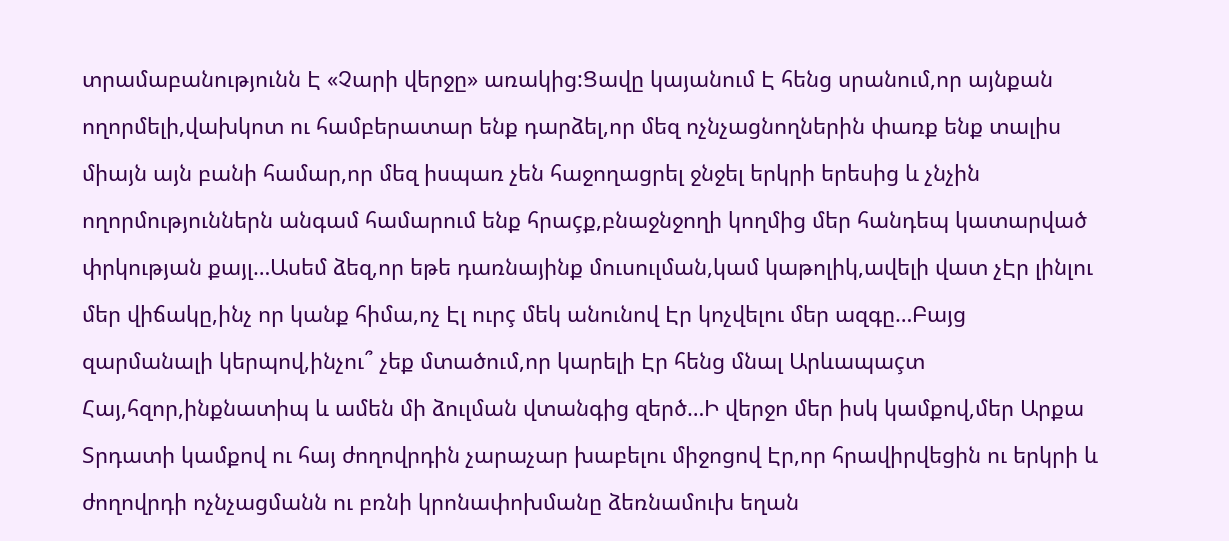տրամաբանությունն Է «Չարի վերջը» առակից:Ցավը կայանում Է հենց սրանում,որ այնքան ողորմելի,վախկոտ ու համբերատար ենք դարձել,որ մեզ ոչնչացնողներին փառք ենք տալիս միայն այն բանի համար,որ մեզ իսպառ չեն հաջողացրել ջնջել երկրի երեսից և չնչին ողորմություններն անգամ համարում ենք հրաçք,բնաջնջողի կողմից մեր հանդեպ կատարված փրկության քայլ…Ասեմ ձեզ,որ եթե դառնայինք մուսուլման,կամ կաթոլիկ,ավելի վատ չԷր լինլու մեր վիճակը,ինչ որ կանք հիմա,ոչ Էլ ուրç մեկ անունով Էր կոչվելու մեր ազգը…Բայց զարմանալի կերպով,ինչու՞ չեք մտածում,որ կարելի Էր հենց մնալ Արևապաçտ Հայ,հզոր,ինքնատիպ և ամեն մի ձուլման վտանգից զերծ…Ի վերջո մեր իսկ կամքով,մեր Արքա Տրդատի կամքով ու հայ ժողովրդին չարաչար խաբելու միջոցով Էր,որ հրավիրվեցին ու երկրի և ժողովրդի ոչնչացմանն ու բռնի կրոնափոխմանը ձեռնամուխ եղան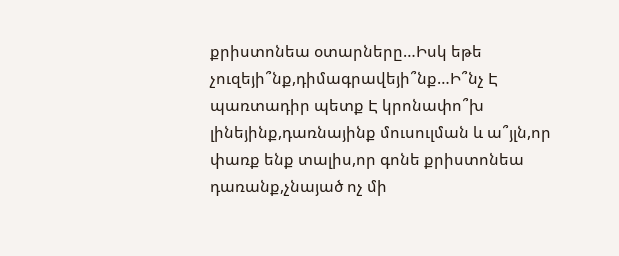քրիստոնեա օտարները…Իսկ եթե չուզեյի՞նք,դիմագրավեյի՞նք…Ի՞նչ Է պառտադիր պետք Է կրոնափո՞խ լինեյինք,դառնայինք մուսուլման և ա՞յլն,որ փառք ենք տալիս,որ գոնե քրիստոնեա դառանք,չնայած ոչ մի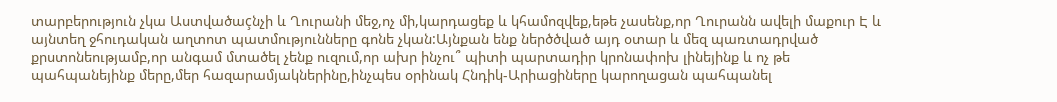տարբերություն չկա Աստվածաçնչի և Ղուրանի մեջ,ոչ մի,կարդացեք և կհամոզվեք,եթե չասենք,որ Ղուրանն ավելի մաքուր Է և այնտեղ ջհուդական աղտոտ պատմությունները գոնե չկան:Այնքան ենք ներծծված այդ օտար և մեզ պառտադրված քրստոնեությամբ,որ անգամ մտածել չենք ուզում,որ ախր ինչու՞ պիտի պարտադիր կրոնափոխ լինեյինք և ոչ թե պահպանեյինք մերը,մեր հազարամյակներինը,ինչպես օրինակ Հնդիկ-Արիացիները կարողացան պահպանել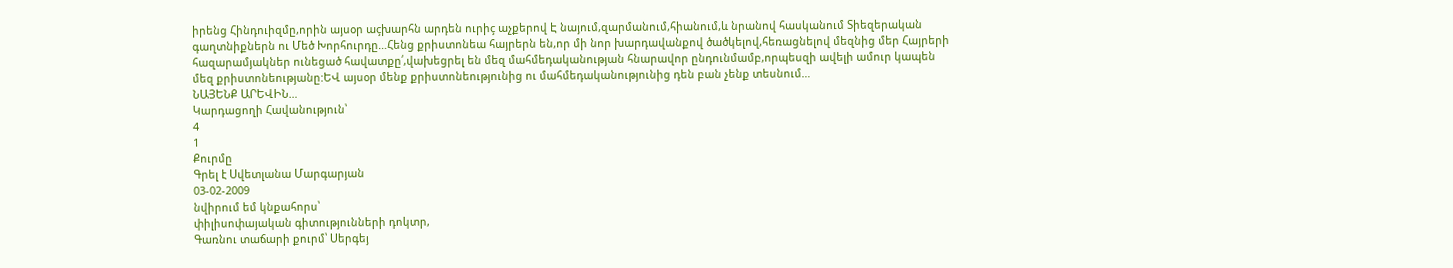իրենց Հինդուիզմը,որին այսօր աçխարհն արդեն ուրիç աչքերով Է նայում,զարմանում,հիանում,և նրանով հասկանում Տիեզերական գաղտնիքներն ու Մեծ Խորհուրդը…Հենց քրիստոնեա հայրերն են,որ մի նոր խարդավանքով ծածկելով,հեռացնելով մեզնից մեր Հայրերի հազարամյակներ ունեցած հավատքը՛,վախեցրել են մեզ մահմեդականության հնարավոր ընդունմամբ,որպեսզի ավելի ամուր կապեն մեզ քրիստոնեությանը:ԵՎ այսօր մենք քրիստոնեությունից ու մահմեդականությունից դեն բան չենք տեսնում…
ՆԱՅԵՆՔ ԱՐԵՎԻՆ…
Կարդացողի Հավանություն՝
4
1
Քուրմը
Գրել է Սվետլանա Մարգարյան
03-02-2009
նվիրում եմ կնքահորս՝
փիլիսոփայական գիտությունների դոկտր,
Գառնու տաճարի քուրմ՝ Սերգեյ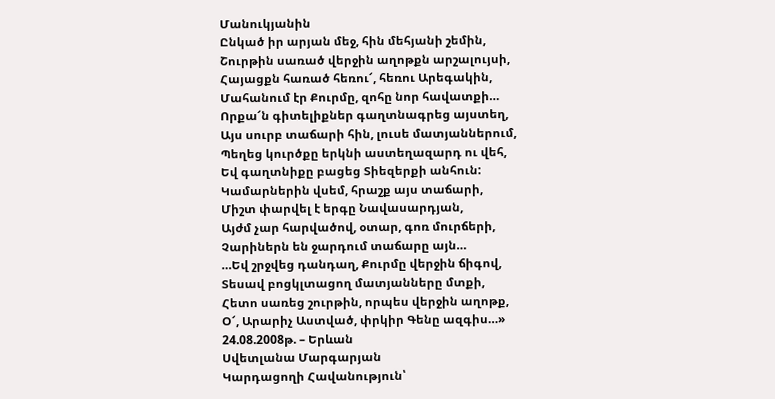Մանուկյանին
Ընկած իր արյան մեջ, հին մեհյանի շեմին,
Շուրթին սառած վերջին աղոթքն արշալույսի,
Հայացքն հառած հեռու՜, հեռու Արեգակին,
Մահանում էր Քուրմը, զոհը նոր հավատքի…
Որքա՜ն գիտելիքներ գաղտնագրեց այստեղ,
Այս սուրբ տաճարի հին, լուսե մատյաններում,
Պեղեց կուրծքը երկնի աստեղազարդ ու վեհ,
Եվ գաղտնիքը բացեց Տիեզերքի անհուն:
Կամարներին վսեմ, հրաշք այս տաճարի,
Միշտ փարվել է երգը Նավասարդյան,
Այժմ չար հարվածով, օտար, գոռ մուրճերի,
Չարիներն են ջարդում տաճարը այն…
…Եվ շրջվեց դանդաղ, Քուրմը վերջին ճիգով,
Տեսավ բոցկլտացող մատյանները մտքի,
Հետո սառեց շուրթին, որպես վերջին աղոթք,
Օ՜, Արարիչ Աստված, փրկիր Գենը ազգիս…»
24.08.2008թ. – Երևան
Սվետլանա Մարգարյան
Կարդացողի Հավանություն՝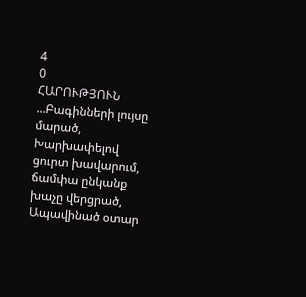4
0
ՀԱՐՈՒԹՅՈՒՆ
…Բագինների լույսը մարած,
Խարխափելով ցուրտ խավարում,
ճամփա ընկանք խաչը վերցրած,
Ապավինած օտար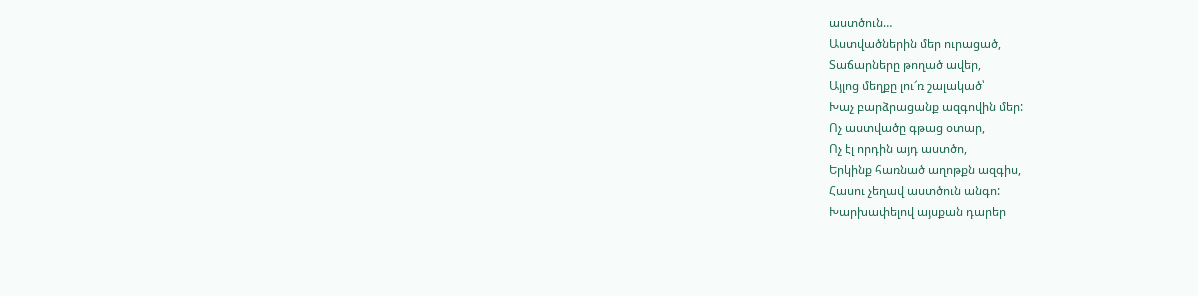աստծուն…
Աստվածներին մեր ուրացած,
Տաճարները թողած ավեր,
Այլոց մեղքը լու՜ռ շալակած՝
Խաչ բարձրացանք ազգովին մեր:
Ոչ աստվածը գթաց օտար,
Ոչ էլ որդին այդ աստծո,
Երկինք հառնած աղոթքն ազգիս,
Հասու չեղավ աստծուն անգո:
Խարխափելով այսքան դարեր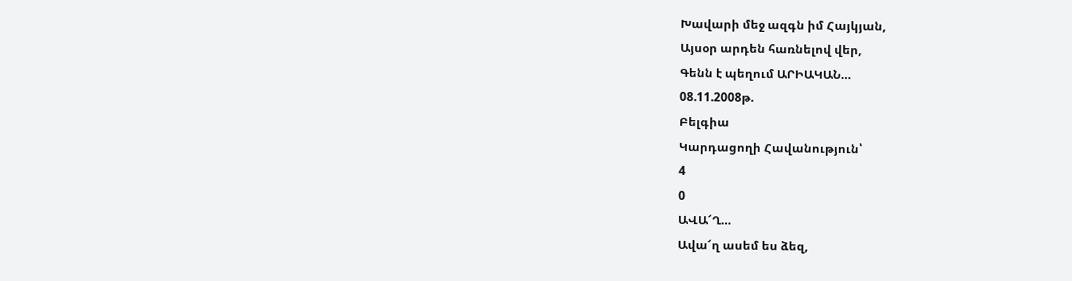Խավարի մեջ ազգն իմ Հայկյան,
Այսօր արդեն հառնելով վեր,
Գենն է պեղում ԱՐԻԱԿԱՆ…
08.11.2008թ.
Բելգիա
Կարդացողի Հավանություն՝
4
0
ԱՎԱ՜Ղ…
Ավա՜ղ ասեմ ես ձեզ,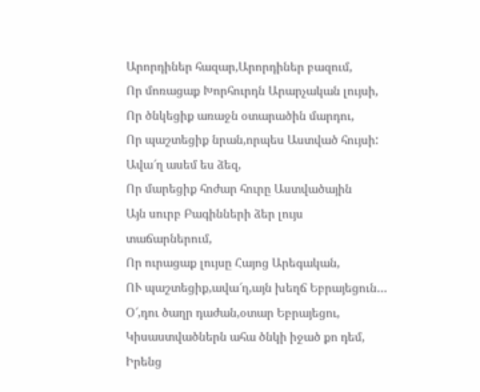Արորդիներ հազար,Արորդիներ բազում,
Որ մոռացաք Խորհուրդն Արարչական լույսի,
Որ ծնկեցիք առաջն օտարածին մարդու,
Որ պաշտեցիք նրան,որպես Աստված հույսի:
Ավա՜ղ ասեմ ես ձեզ,
Որ մարեցիք հոժար հուրը Աստվածային
Այն սուրբ Բագինների ձեր լույս տաճարներում,
Որ ուրացաք լույսը Հայոց Արեգական,
ՈՒ պաշտեցիք,ավա՜ղ,այն խեղճ Եբրայեցուն…
Օ՜,դու ծաղր դաժան,օտար Եբրայեցու,
Կիսաստվածներն ահա ծնկի իջած քո դեմ,
Իրենց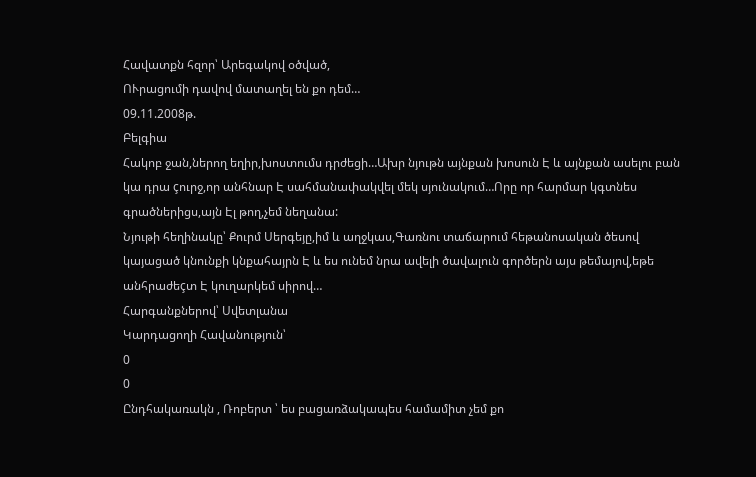Հավատքն հզոր՝ Արեգակով օծված,
ՈՒրացումի դավով մատաղել են քո դեմ…
09.11.2008թ.
Բելգիա
Հակոբ ջան,ներող եղիր,խոստումս դրժեցի…Ախր նյութն այնքան խոսուն Է և այնքան ասելու բան կա դրա çուրջ,որ անհնար Է սահմանափակվել մեկ սյունակում…Որը որ հարմար կգտնես գրածներիցս,այն Էլ թող,չեմ նեղանա:
Նյութի հեղինակը՝ Քուրմ Սերգեյը,իմ և աղջկաս,Գառնու տաճարում հեթանոսական ծեսով կայացած կնունքի կնքահայրն Է և ես ունեմ նրա ավելի ծավալուն գործերն այս թեմայով,եթե անհրաժեçտ Է կուղարկեմ սիրով…
Հարգանքներով՝ Սվետլանա
Կարդացողի Հավանություն՝
0
0
Ընդհակառակն , Ռոբերտ ՝ ես բացառձակապես համամիտ չեմ քո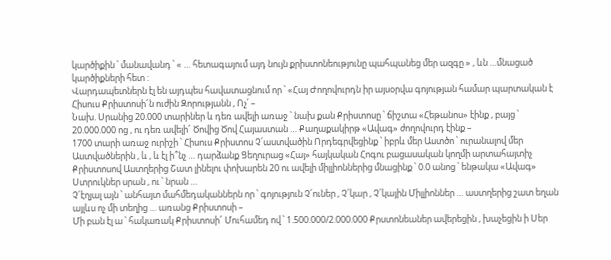կարծիքին ՝ մանավանդ ՝ « … հետագայում այդ նույն քրիստոնեությունը պահպանեց մեր ազգը » , ևն …մնացած կարծիքների հետ :
Վարդապետներն էլ են այդպես հավատացնում որ ՝ «Հայ Ժողովուրդն իր այսօրվա գոյության համար պարտական է Հիսուս Քրիստոսի՜ն ուժին Զորությանն , Ոչ՛ –
Նախ. Սրանից 20.000 տարիներ և դեռ ավելի առաջ ՝ նախ քան Քրիստոսը ՝ ճիշտա «Հեթանոս» էինք , բայց ՝ 20.000.000 ոց , ու դեռ ավելի՜ Ծովից Ծով Հայաստան … Քաղաքակիրթ «Ավագ» ժողովուրդ էինք –
1700 տարի առաջ ուրիշի ՝ Հիսուս Քրիստոս Չ՛աստվածին Որդեգրվեցինք ՝ իբրև մեր Աստծո ՝ ուրանալով մեր Աստվածներին , և , և էլ ի՞նչ … դարձանք Ցեղուրաց «Հայ» հայկական Հոգու բացասական կողմի արտահայտիչ
Քրիստոսով Աստղերից Շատ լինելու փոխարեն 20 ու ավելի միլլիոններից մնացինք ՝ 0.0 անոց ՝ ենթակա «Ավագ» Ստրուկներ սրան , ու ՝ նրան …
Չ՛էղյալ այն ՝ անհայտ մահմեդականներն որ ՝ գոյություն Չ՛ուներ , Չ՛կար , Չ՛կային Միլլիոններ … աստղերից շատ եղան այլևս ոչ մի տեղից … առանց Քրիստոսի –
Մի բան էլ ա ՝ հակառակ Քրիստոսի՜ Մուհամեդ ով ՝ 1.500.000/2.000.000 Քրստոնեաներ ավերեցին , խաչեցին ի Սեր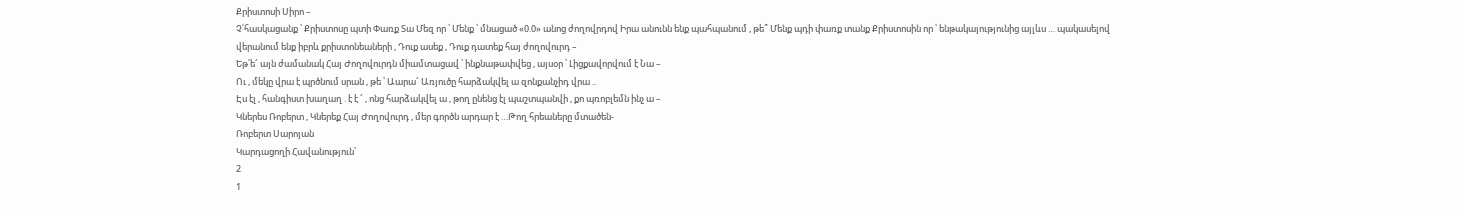Քրիստոսի Սիրո –
Չ՛հասկացանք ՝ Քրիստոսը պտի Փառք Տա Մեզ որ ՝ Մենք ՝ մնացած «0.0» անոց ժողովրդով Իրա անունն ենք պահպանում , թե՞ Մենք պդի փառք տանք Քրիստոսին որ ՝ ենթակայությունից այլևս … պակասելով վերանում ենք իբրև քրիստոնեաների , Դուք ասեք , Դուք դատեք հայ ժողովուրդ –
Եթ՛ե՜ այն ժամանակ Հայ Ժողովուրդն միամտացավ ՝ ինքնաթափվեց , այսօր ՝ Լիցքավորվում է Նա –
Ու , մեկը վրա է պրծնում սրան , թե ՝ Աարա՜ Առյուծը հարձակվել ա զոնքանչիդ վրա ..
Էս էլ , հանգիստ խաղաղ . է է ՜ , ոնց հարձակվել ա , թող ընենց էլ պաշտպանվի , քո պռոբլեմն ինչ ա –
Կներես Ռոբերտ , Կներեք Հայ Ժողովուրդ , մեր գործն արդար է …Թող հրեաները մտածեն-
Ռոբերտ Սարոյան
Կարդացողի Հավանություն՝
2
1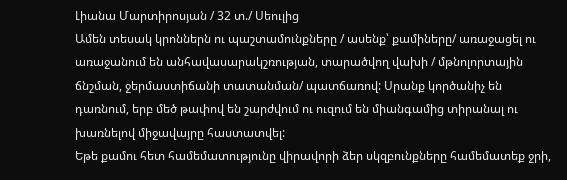Լիանա Մարտիրոսյան / 32 տ./ Սեուլից
Ամեն տեսակ կրոններն ու պաշտամունքները / ասենք՝ քամիները/ առաջացել ու առաջանում են անհավասարակշռության, տարածվող վախի / մթնոլորտային ճնշման, ջերմաստիճանի տատանման/ պատճառով: Սրանք կործանիչ են դառնում, երբ մեծ թափով են շարժվում ու ուզում են միանգամից տիրանալ ու խառնելով միջավայրը հաստատվել:
Եթե քամու հետ համեմատությունը վիրավորի ձեր սկզբունքները համեմատեք ջրի,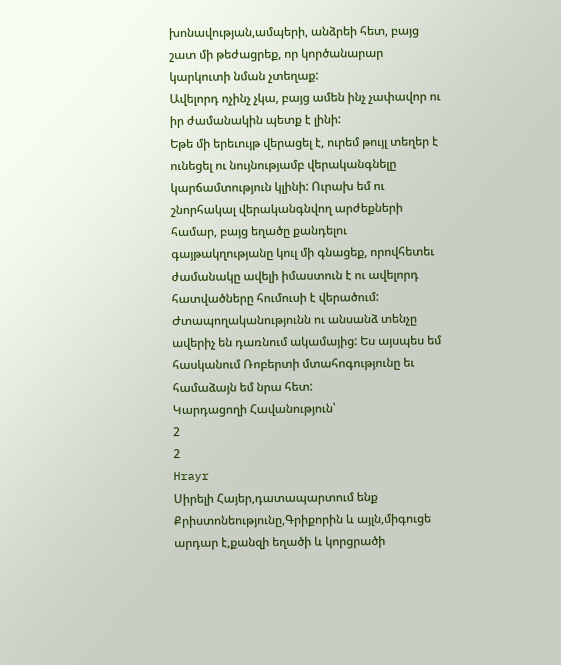խոնավության,ամպերի, անձրեի հետ, բայց շատ մի թեժացրեք, որ կործանարար կարկուտի նման չտեղաք:
Ավելորդ ոչինչ չկա, բայց ամեն ինչ չափավոր ու իր ժամանակին պետք է լինի:
Եթե մի երեւույթ վերացել է, ուրեմ թույլ տեղեր է ունեցել ու նույնությամբ վերականգնելը կարճամտություն կլինի: Ուրախ եմ ու շնորհակալ վերականգնվող արժեքների համար, բայց եղածը քանդելու գայթակղությանը կուլ մի գնացեք, որովհետեւ ժամանակը ավելի իմաստուն է ու ավելորդ հատվածները հումուսի է վերածում: Ժտապողականությունն ու անսանձ տենչը ավերիչ են դառնում ակամայից: Ես այսպես եմ հասկանում Ռոբերտի մտահոգությունը եւ համաձայն եմ նրա հետ:
Կարդացողի Հավանություն՝
2
2
Hrayr
Սիրելի Հայեր,դատապարտում ենք Քրիստոնեությունը,Գրիքորին և այլն,միգուցե արդար է,քանզի եղածի և կորցրածի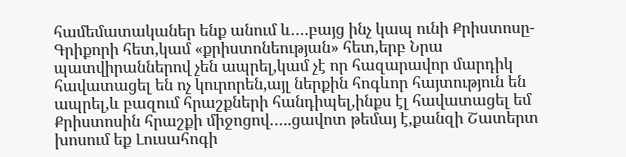համեմատականեր ենք անում և….բայց ինչ կապ ունի Քրիստոսը-Գրիքորի հետ,կամ «քրիստոնեության» հետ,երբ Նրա պատվիրաններով չեն ապրել,կամ չէ որ հազարավոր մարդիկ հավատացել են ոչ կուրորեն,այլ ներքին հոգևոր հայտություն են ապրել,և բազում հրաշքների հանդիպել,ինքս էլ հավատացել եմ Քրիստոսին հրաշքի միջոցով…..ցավոտ թեմայ է,քանզի Շատերտ խոսում եք Լուսահոգի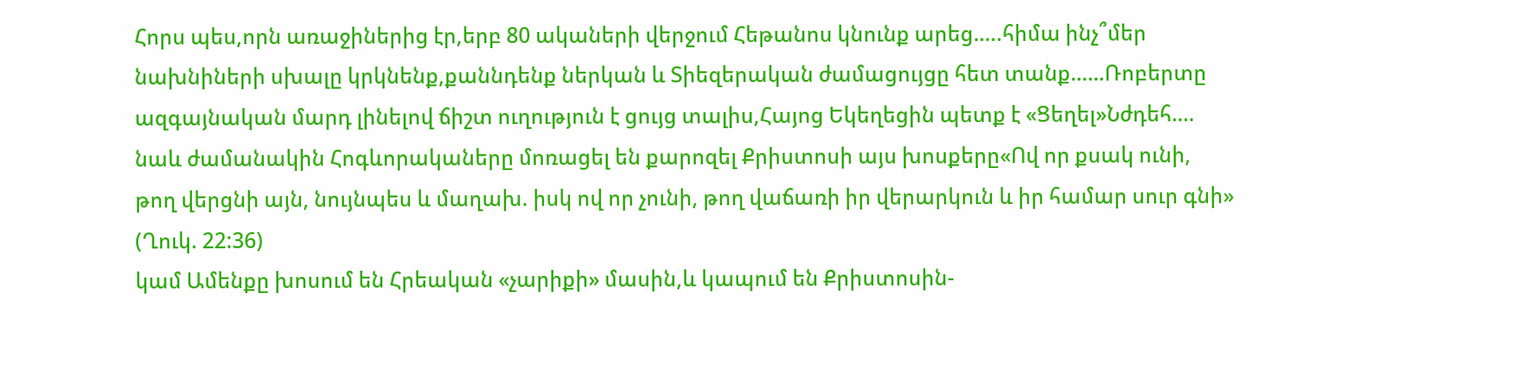Հորս պես,որն առաջիներից էր,երբ 80 ակաների վերջում Հեթանոս կնունք արեց…..հիմա ինչ՞մեր նախնիների սխալը կրկնենք,քաննդենք ներկան և Տիեզերական ժամացույցը հետ տանք……Ռոբերտը ազգայնական մարդ լինելով ճիշտ ուղություն է ցույց տալիս,Հայոց Եկեղեցին պետք է «Ցեղել»Նժդեհ….
նաև ժամանակին Հոգևորակաները մոռացել են քարոզել Քրիստոսի այս խոսքերը«Ով որ քսակ ունի, թող վերցնի այն, նույնպես և մաղախ. իսկ ով որ չունի, թող վաճառի իր վերարկուն և իր համար սուր գնի» (Ղուկ. 22:36)
կամ Ամենքը խոսում են Հրեական «չարիքի» մասին,և կապում են Քրիստոսին-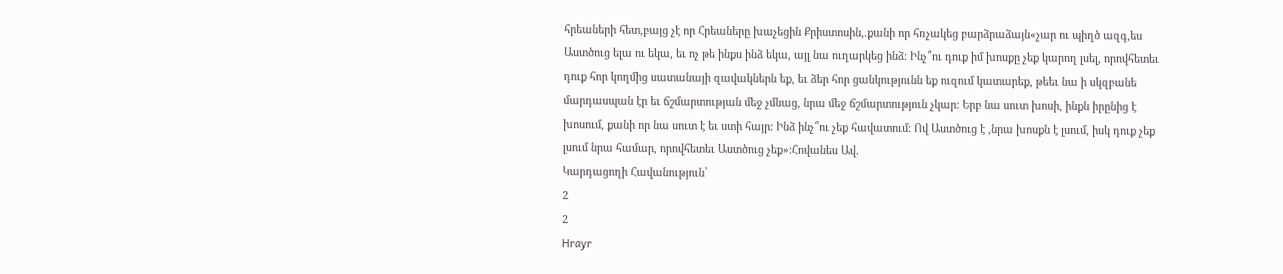հրեաների հետ,բայց չէ որ Հրեաները խաչեցին Քրիստոսին,.քանի որ հռչակեց բարձրաձայն«չար ու պիղծ ազգ,ես Աստծուց ելա ու եկա, եւ ոչ թե ինքս ինձ եկա, այլ նա ուղարկեց ինձ: Ինչ՞ու դուք իմ խոսքը չեք կարող լսել, որովհետեւ դուք հոր կողմից սատանայի զավակներն եք, եւ ձեր հոր ցանկությունն եք ուզում կատարեք, թեեւ նա ի սկզբանե մարդասպան էր եւ ճշմարտության մեջ չմնաց, նրա մեջ ճշմարտություն չկար: Երբ նա սուտ խոսի, ինքն իրընից է խոսում, քանի որ նա սուտ է եւ ստի հայր: Ինձ ինչ՞ու չեք հավատում: Ով Աստծուց է ,նրա խոսքն է լսում, իսկ դուք չեք լսում նրա համար, որովհետեւ Աստծուց չեք»:Հովանես Ավ.
Կարդացողի Հավանություն՝
2
2
Hrayr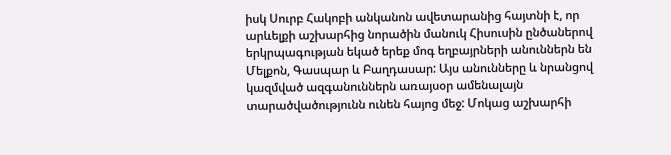իսկ Սուրբ Հակոբի անկանոն ավետարանից հայտնի է, որ արևելքի աշխարհից նորածին մանուկ Հիսուսին ընծաներով երկրպագության եկած երեք մոգ եղբայրների անուններն են Մելքոն, Գասպար և Բաղդասար: Այս անունները և նրանցով կազմված ազգանուններն առայսօր ամենալայն տարածվածությունն ունեն հայոց մեջ: Մոկաց աշխարհի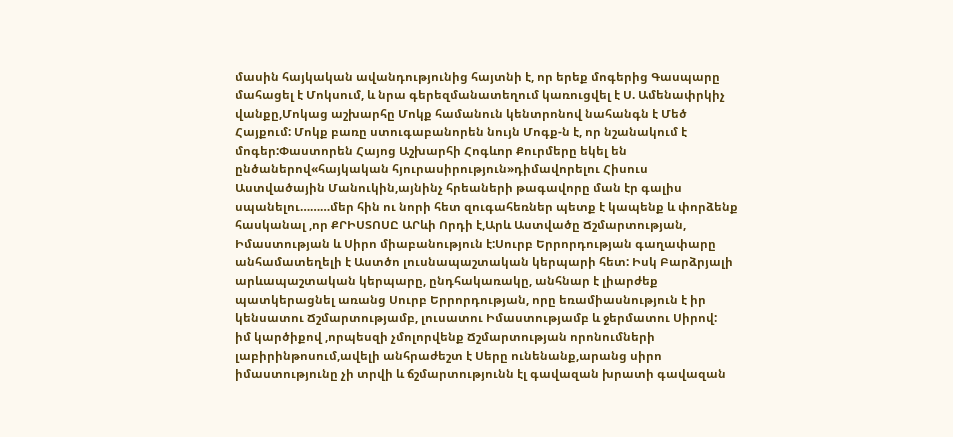մասին հայկական ավանդությունից հայտնի է, որ երեք մոգերից Գասպարը մահացել է Մոկսում, և նրա գերեզմանատեղում կառուցվել է Ս. Ամենափրկիչ վանքը,Մոկաց աշխարհը Մոկք համանուն կենտրոնով նահանգն է Մեծ Հայքում: Մոկք բառը ստուգաբանորեն նույն Մոգք-ն է, որ նշանակում է մոգեր:Փաստորեն Հայոց Աշխարհի Հոգևոր Քուրմերը եկել են ընծաներով«հայկական հյուրասիրություն»դիմավորելու Հիսուս Աստվածային Մանուկին,այնինչ հրեաների թագավորը ման էր գալիս սպանելու………մեր հին ու նորի հետ զուգահեռներ պետք է կապենք և փորձենք հասկանալ ,որ ՔՐԻՍՏՈՍԸ ԱՐևի Որդի է,Արև Աստվածը Ճշմարտության, Իմաստության և Սիրո միաբանություն է:Սուրբ Երրորդության գաղափարը անհամատեղելի է Աստծո լուսնապաշտական կերպարի հետ: Իսկ Բարձրյալի արևապաշտական կերպարը, ընդհակառակը, անհնար է լիարժեք պատկերացնել առանց Սուրբ Երրորդության, որը եռամիասնություն է իր կենսատու Ճշմարտությամբ, լուսատու Իմաստությամբ և ջերմատու Սիրով:
իմ կարծիքով ,որպեսզի չմոլորվենք Ճշմարտության որոնումների լաբիրինթոսում,ավելի անհրաժեշտ է Սերը ունենանք,արանց սիրո իմաստությունը չի տրվի և ճշմարտությունն էլ գավազան խրատի գավազան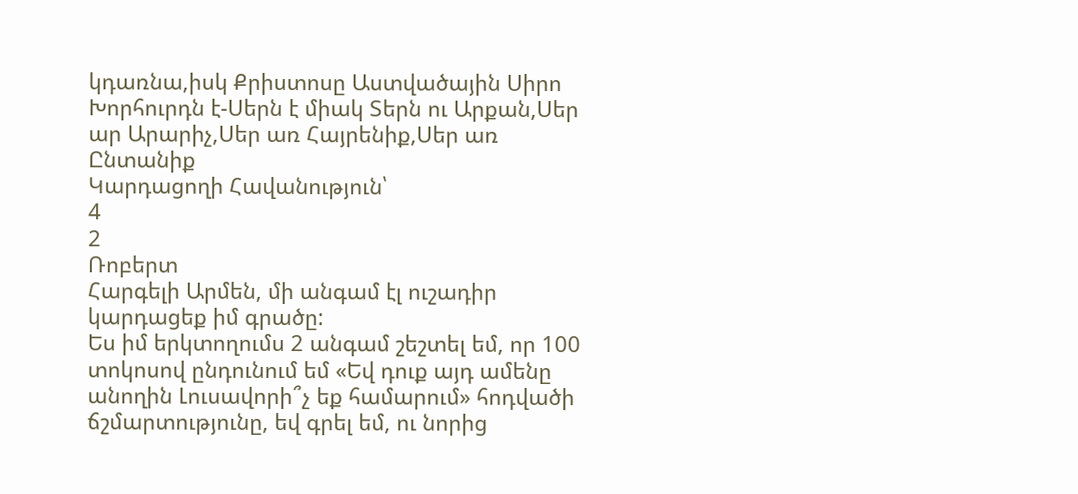կդառնա,իսկ Քրիստոսը Աստվածային Սիրո Խորհուրդն է-Սերն է միակ Տերն ու Արքան,Սեր ար Արարիչ,Սեր առ Հայրենիք,Սեր առ Ընտանիք
Կարդացողի Հավանություն՝
4
2
Ռոբերտ
Հարգելի Արմեն, մի անգամ էլ ուշադիր կարդացեք իմ գրածը:
Ես իմ երկտողումս 2 անգամ շեշտել եմ, որ 100 տոկոսով ընդունում եմ «Եվ դուք այդ ամենը անողին Լուսավորի՞չ եք համարում» հոդվածի ճշմարտությունը, եվ գրել եմ, ու նորից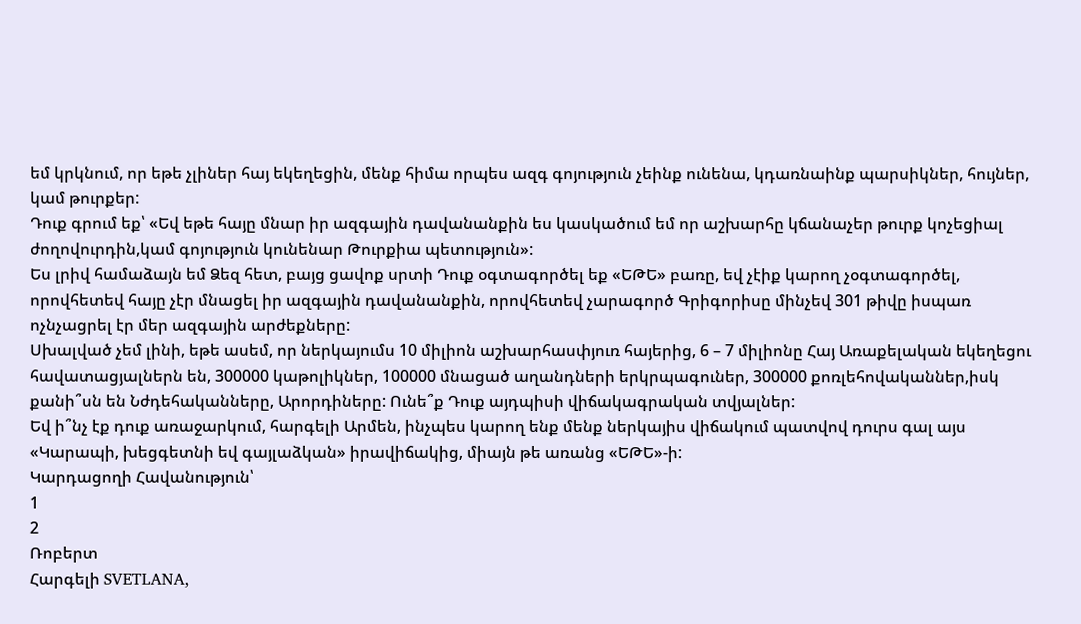եմ կրկնում, որ եթե չլիներ հայ եկեղեցին, մենք հիմա որպես ազգ գոյություն չեինք ունենա, կդառնաինք պարսիկներ, հույներ, կամ թուրքեր:
Դուք գրում եք՝ «Եվ եթե հայը մնար իր ազգային դավանանքին ես կասկածում եմ որ աշխարհը կճանաչեր թուրք կոչեցիալ ժողովուրդին,կամ գոյություն կունենար Թուրքիա պետություն»:
Ես լրիվ համաձայն եմ Ձեզ հետ, բայց ցավոք սրտի Դուք օգտագործել եք «ԵԹԵ» բառը, եվ չէիք կարող չօգտագործել, որովհետեվ հայը չէր մնացել իր ազգային դավանանքին, որովհետեվ չարագործ Գրիգորիսը մինչեվ 301 թիվը իսպառ ոչնչացրել էր մեր ազգային արժեքները:
Սխալված չեմ լինի, եթե ասեմ, որ ներկայումս 10 միլիոն աշխարհասփյուռ հայերից, 6 – 7 միլիոնը Հայ Առաքելական եկեղեցու հավատացյալներն են, 300000 կաթոլիկներ, 100000 մնացած աղանդների երկրպագուներ, 300000 քոռլեհովականներ,իսկ քանի՞սն են Նժդեհականները, Արորդիները: Ունե՞ք Դուք այդպիսի վիճակագրական տվյալներ:
Եվ ի՞նչ էք դուք առաջարկում, հարգելի Արմեն, ինչպես կարող ենք մենք ներկայիս վիճակում պատվով դուրս գալ այս «Կարապի, խեցգետնի եվ գայլաձկան» իրավիճակից, միայն թե առանց «ԵԹԵ»-ի:
Կարդացողի Հավանություն՝
1
2
Ռոբերտ
Հարգելի SVETLANA,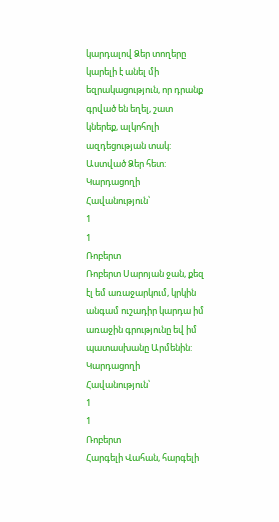կարդալով Ձեր տողերը կարելի է անել մի եզրակացություն, որ դրանք գրված են եղել, շատ կներեք, ալկոհոլի ազդեցության տակ:
Աստված Ձեր հետ:
Կարդացողի Հավանություն՝
1
1
Ռոբերտ
Ռոբերտ Սարոյան ջան, քեզ էլ եմ առաջարկում, կրկին անգամ ուշադիր կարդա իմ առաջին գրությունը եվ իմ պատասխանը Արմենին:
Կարդացողի Հավանություն՝
1
1
Ռոբերտ
Հարգելի Վահան, հարգելի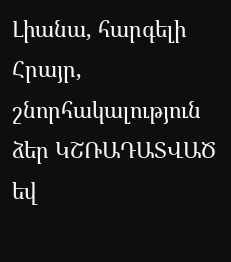Լիանա, հարգելի Հրայր, շնորհակալություն ձեր ԿՇՌԱԴԱՏՎԱԾ եվ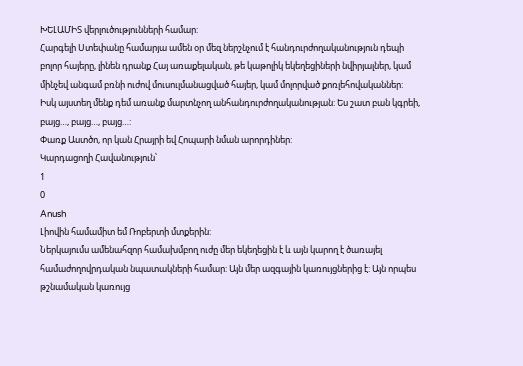ԽԵԼԱՄԻՏ վերլուծությունների համար:
Հարգելի Ստեփանը համարյա ամեն օր մեզ ներշնչում է հանդուրժողականություն դեպի բոլոր հայերը, լինեն դրանք Հայ առաքելական, թե կաթոլիկ եկեղեցիների նվիրյալներ, կամ մինչեվ անգամ բռնի ուժով մուսուլմանացված հայեր, կամ մոլորված քոռլեհովականներ:
Իսկ այստեղ մենք դեմ առանք մարտնչող անհանդուրժողականության: Ես շատ բան կգրեի, բայց…, բայց…, բայց…:
Փառք Աստծո, որ կան Հրայրի եվ Հոպարի նման արորդիներ:
Կարդացողի Հավանություն՝
1
0
Anush
Լիովին համամիտ եմ Ռոբերտի մտքերին:
Ներկայումս ամենահզոր համախմբող ուժը մեր եկեղեցին է և այն կարող է ծառայել համաժողովրդական նպատակների համար: Այն մեր ազգային կառույցներից է: Այն որպես թշնամական կառույց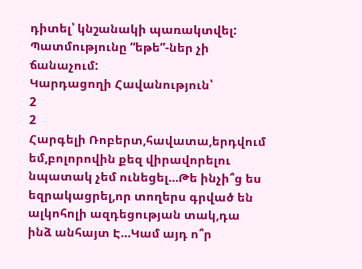դիտել՝ կնշանակի պառակտվել:
Պատմությունը “եթե”-ներ չի ճանաչում:
Կարդացողի Հավանություն՝
2
2
Հարգելի Ռոբերտ,հավատա,երդվում եմ,բոլորովին քեզ վիրավորելու նպատակ չեմ ունեցել…Թե ինչի՞ց ես եզրակացրել,որ տողերս գրված են ալկոհոլի ազդեցության տակ,դա ինձ անհայտ Է…Կամ այդ ո՞ր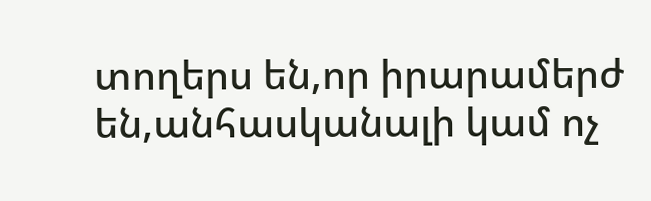տողերս են,որ իրարամերժ են,անհասկանալի կամ ոչ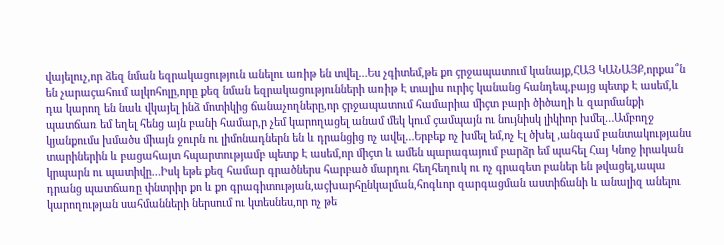վայելուչ,որ ձեզ նման եզրակացություն անելու առիթ են տվել…Ես չգիտեմ,թե քո çրջապատում կանայք,ՀԱՅ ԿԱՆԱՅՔ,որքա՞ն են չարաçահում ալկոհոլը,որը քեզ նման եզրակացությունների առիթ Է տալիս ուրիç կանանց հանդեպ,բայց պետք Է ասեմ,և դա կարող են նաև վկայել ինձ մոտիկից ճանաչողները,որ çրջապատում համարիա միçտ բարի ծիծաղի և զարմանքի պատճառ եմ եղել հենց այն բանի համար,ր չեմ կարողացել անամ մեկ կում çամպայն ու նույնիսկ լիկիոր խմել…Ամբողջ կյանքումս խմածս միայն ջուրն ու լիմոնադներն են և դրանցից ոչ ավել…Երբեք ոչ խմել եմ,ոչ Էլ ծխել ,անգամ բանտակությանս տարիներին և բացահայտ հպարտությամբ պետք Է ասեմ,որ միçտ և ամեն պարագայում բարձր եմ պահել Հայ Կնոջ իրական կրպարն ու պատիվը…Իսկ եթե քեզ համար գրածներս հարբած մարդու հեղհեղուկ ու ոչ գրագետ բաներ են թվացել,ապա դրանց պատճառը փնտրիր քո և քո գրագիտության,աçխարհընկալման,հոգևոր զարգացման աստիճանի և անալիզ անելու կարողության սահմանների ներսում ու կտեսնես,որ ոչ թե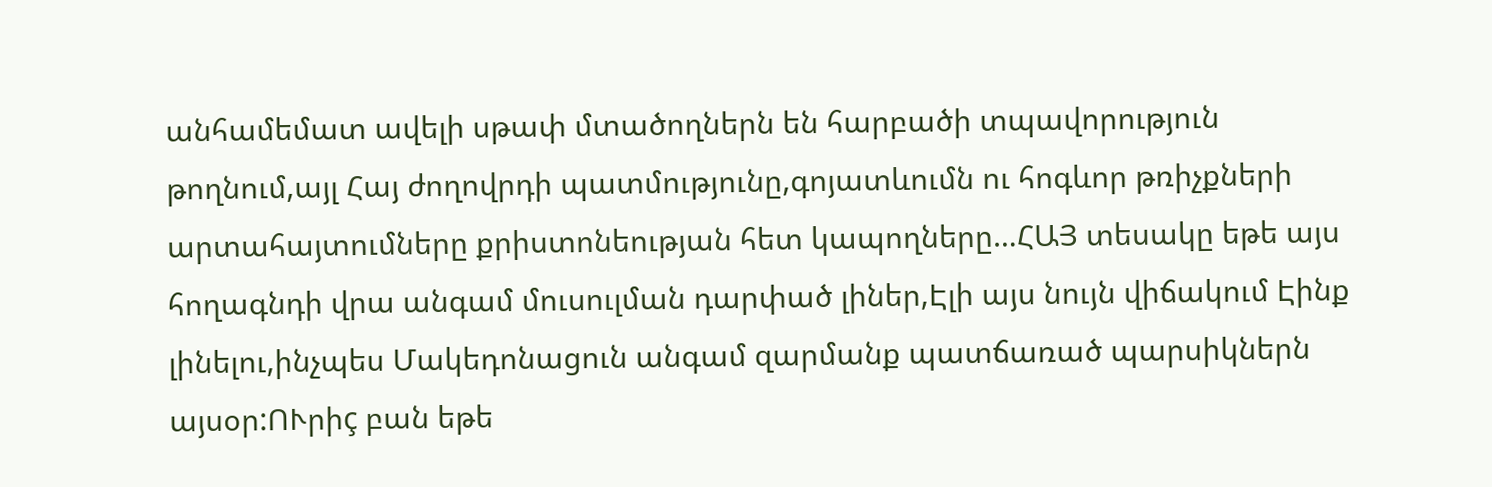անհամեմատ ավելի սթափ մտածողներն են հարբածի տպավորություն թողնում,այլ Հայ ժողովրդի պատմությունը,գոյատևումն ու հոգևոր թռիչքների արտահայտումները քրիստոնեության հետ կապողները…ՀԱՅ տեսակը եթե այս հողագնդի վրա անգամ մուսուլման դարփած լիներ,Էլի այս նույն վիճակում Էինք լինելու,ինչպես Մակեդոնացուն անգամ զարմանք պատճառած պարսիկներն այսօր:ՈՒրիç բան եթե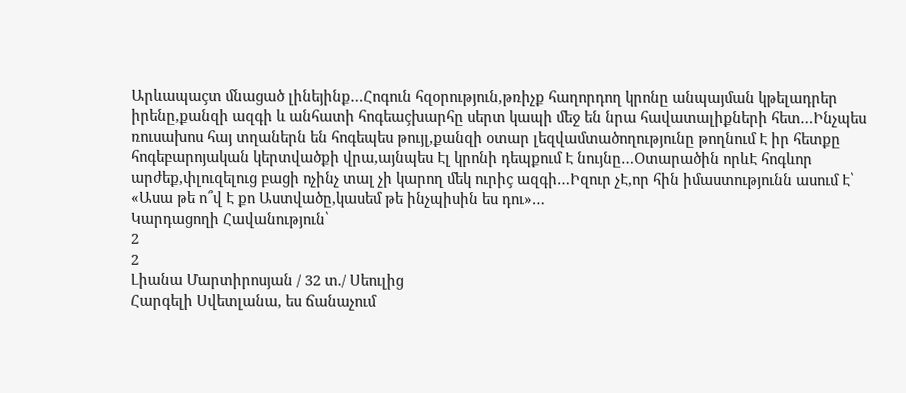Արևապաçտ մնացած լինեյինք…Հոգուն հզօրություն,թռիչք հաղորդող կրոնը անպայման կթելադրեր իրենը,քանզի ազգի և անհատի հոգեաçխարհը սերտ կապի մեջ են նրա հավատալիքների հետ…Ինչպես ռուսախոս հայ տղաներն են հոգեպես թույլ,քանզի օտար լեզվամտածողությունը թողնում Է իր հետքը հոգեբարոյական կերտվածքի վրա,այնպես Էլ կրոնի դեպքում Է նույնը…Օտարածին որևԷ հոգևոր արժեք,փլուզելուց բացի ոչինչ տալ չի կարող մեկ ուրիç ազգի…Իզուր չԷ,որ հին իմաստությունն ասում Է՝ «Ասա թե ո՞վ Է քո Աստվածը,կասեմ թե ինչպիսին ես դու»…
Կարդացողի Հավանություն՝
2
2
Լիանա Մարտիրոսյան / 32 տ./ Սեուլից
Հարգելի Սվետլանա, ես ճանաչում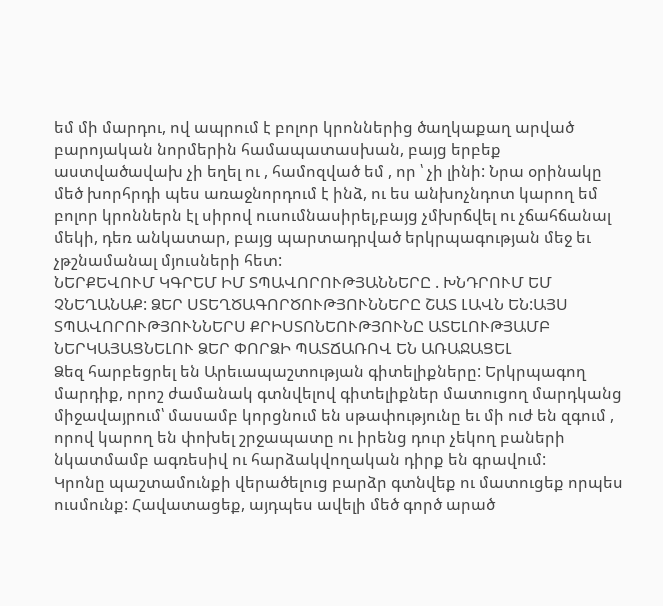եմ մի մարդու, ով ապրում է բոլոր կրոններից ծաղկաքաղ արված բարոյական նորմերին համապատասխան, բայց երբեք աստվածավախ չի եղել ու , համոզված եմ , որ ՝ չի լինի: Նրա օրինակը մեծ խորհրդի պես առաջնորդում է ինձ, ու ես անխոչնդոտ կարող եմ բոլոր կրոններն էլ սիրով ուսումնասիրել,բայց չմխրճվել ու չճահճանալ մեկի, դեռ անկատար, բայց պարտադրված երկրպագության մեջ եւ չթշնամանալ մյուսների հետ:
ՆԵՐՔԵՎՈՒՄ ԿԳՐԵՄ ԻՄ ՏՊԱՎՈՐՈՒԹՅԱՆՆԵՐԸ . ԽՆԴՐՈՒՄ ԵՄ ՉՆԵՂԱՆԱՔ: ՁԵՐ ՍՏԵՂԾԱԳՈՐԾՈՒԹՅՈՒՆՆԵՐԸ ՇԱՏ ԼԱՎՆ ԵՆ:ԱՅՍ ՏՊԱՎՈՐՈՒԹՅՈՒՆՆԵՐՍ ՔՐԻՍՏՈՆԵՈՒԹՅՈՒՆԸ ԱՏԵԼՈՒԹՅԱՄԲ ՆԵՐԿԱՅԱՑՆԵԼՈՒ ՁԵՐ ՓՈՐՁԻ ՊԱՏՃԱՌՈՎ ԵՆ ԱՌԱՋԱՑԵԼ
Ձեզ հարբեցրել են Արեւապաշտության գիտելիքները: Երկրպագող մարդիք, որոշ ժամանակ գտնվելով գիտելիքներ մատուցող մարդկանց միջավայրում՝ մասամբ կորցնում են սթափությունը եւ մի ուժ են զգում , որով կարող են փոխել շրջապատը ու իրենց դուր չեկող բաների նկատմամբ ագռեսիվ ու հարձակվողական դիրք են գրավում:
Կրոնը պաշտամունքի վերածելուց բարձր գտնվեք ու մատուցեք որպես ուսմունք: Հավատացեք, այդպես ավելի մեծ գործ արած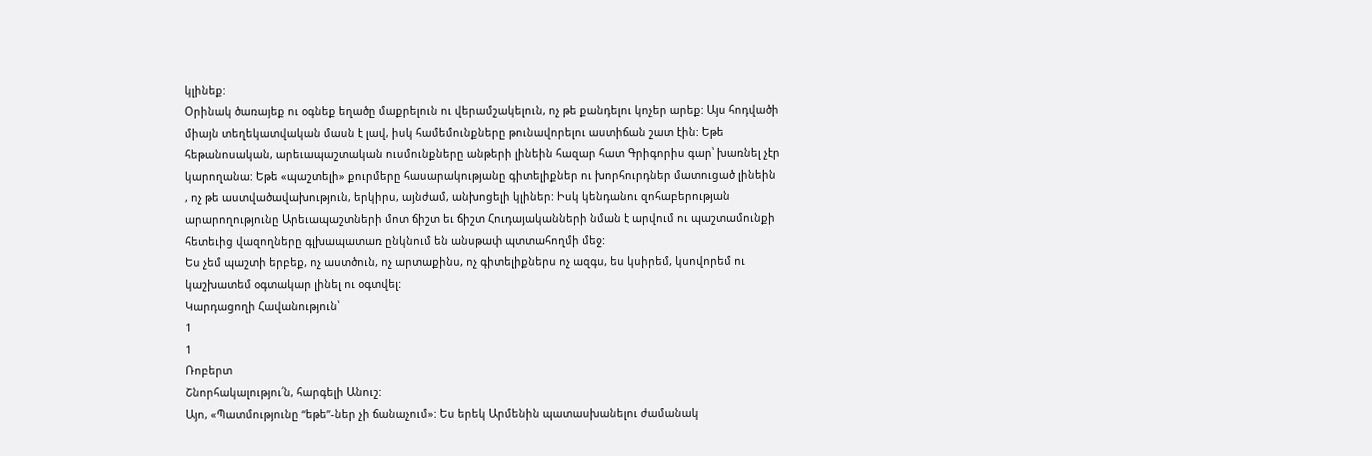կլինեք:
Օրինակ ծառայեք ու օգնեք եղածը մաքրելուն ու վերամշակելուն, ոչ թե քանդելու կոչեր արեք: Այս հոդվածի միայն տեղեկատվական մասն է լավ, իսկ համեմունքները թունավորելու աստիճան շատ էին: Եթե հեթանոսական, արեւապաշտական ուսմունքները անթերի լինեին հազար հատ Գրիգորիս գար՝ խառնել չէր կարողանա: Եթե «պաշտելի» քուրմերը հասարակությանը գիտելիքներ ու խորհուրդներ մատուցած լինեին , ոչ թե աստվածավախություն, երկիրս, այնժամ, անխոցելի կլիներ: Իսկ կենդանու զոհաբերության արարողությունը Արեւապաշտների մոտ ճիշտ եւ ճիշտ Հուդայականների նման է արվում ու պաշտամունքի հետեւից վազողները գլխապատառ ընկնում են անսթափ պտտահողմի մեջ:
Ես չեմ պաշտի երբեք, ոչ աստծուն, ոչ արտաքինս, ոչ գիտելիքներս ոչ ազգս, ես կսիրեմ, կսովորեմ ու կաշխատեմ օգտակար լինել ու օգտվել:
Կարդացողի Հավանություն՝
1
1
Ռոբերտ
Շնորհակալությու՛ն, հարգելի Անուշ:
Այո, «Պատմությունը “եթե”-ներ չի ճանաչում»: Ես երեկ Արմենին պատասխանելու ժամանակ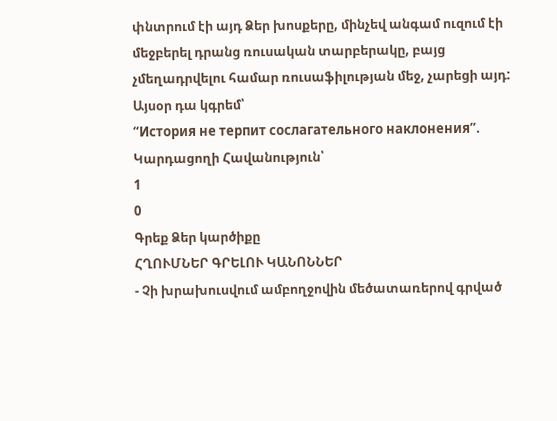փնտրում էի այդ Ձեր խոսքերը, մինչեվ անգամ ուզում էի մեջբերել դրանց ռուսական տարբերակը, բայց չմեղադրվելու համար ռուսաֆիլության մեջ, չարեցի այդ: Այսօր դա կգրեմ՝
“История не терпит сослагательного наклонения”.
Կարդացողի Հավանություն՝
1
0
Գրեք Ձեր կարծիքը
ՀՂՈՒՄՆԵՐ ԳՐԵԼՈՒ ԿԱՆՈՆՆԵՐ
- Չի խրախուսվում ամբողջովին մեծատառերով գրված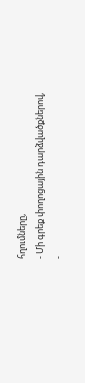հղումները,
- Մի գրեք փողոցային դարձվածքներով,
-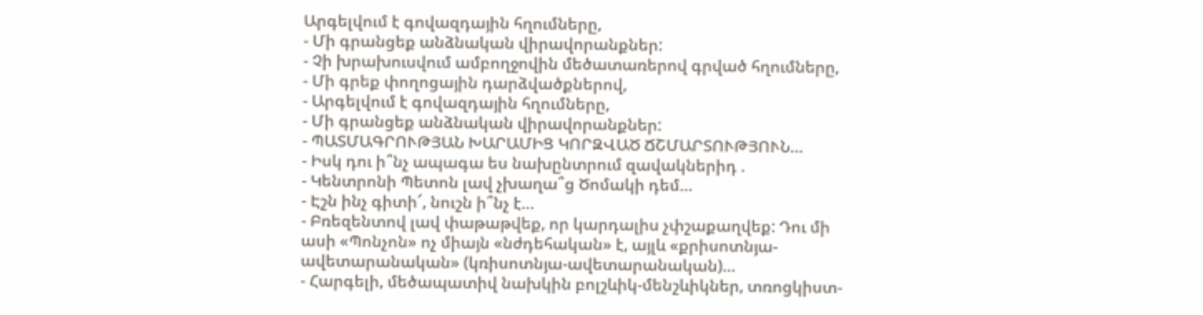Արգելվում է գովազդային հղումները,
- Մի գրանցեք անձնական վիրավորանքներ:
- Չի խրախուսվում ամբողջովին մեծատառերով գրված հղումները,
- Մի գրեք փողոցային դարձվածքներով,
- Արգելվում է գովազդային հղումները,
- Մի գրանցեք անձնական վիրավորանքներ:
- ՊԱՏՄԱԳՐՈՒԹՅԱՆ ԽԱՐԱՄԻՑ ԿՈՐԶՎԱԾ ՃՇՄԱՐՏՈՒԹՅՈՒՆ…
- Իսկ դու ի՞նչ ապագա ես նախընտրում զավակներիդ .
- Կենտրոնի Պետոն լավ չխաղա՞ց Ծոմակի դեմ…
- Էշն ինչ գիտի՜, նուշն ի՞նչ է…
- Բռեզենտով լավ փաթաթվեք, որ կարդալիս չփշաքաղվեք: Դու մի ասի «Պոնչոն» ոչ միայն «նժդեհական» է, այլև «քրիսոտնյա-ավետարանական» (կռիսոտնյա-ավետարանական)…
- Հարգելի, մեծապատիվ նախկին բոլշևիկ-մենշևիկներ, տռոցկիստ-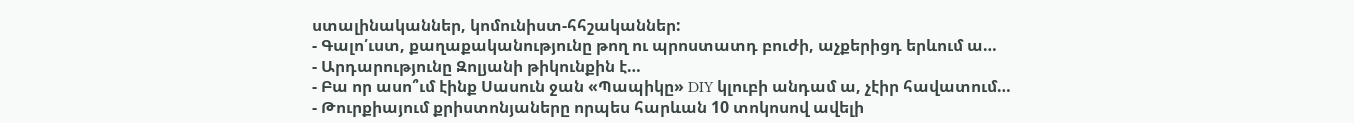ստալինականներ, կոմունիստ-հհշականներ:
- Գալո՛ւստ, քաղաքականությունը թող ու պրոստատդ բուժի, աչքերիցդ երևում ա…
- Արդարությունը Զոլյանի թիկունքին է…
- Բա որ ասո՞ւմ էինք Սասուն ջան «Պապիկը» DIY կլուբի անդամ ա, չէիր հավատում…
- Թուրքիայում քրիստոնյաները որպես հարևան 10 տոկոսով ավելի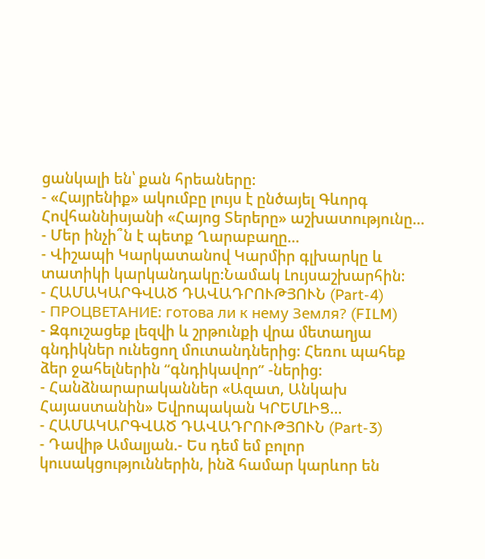ցանկալի են՝ քան հրեաները:
- «Հայրենիք» ակումբը լույս է ընծայել Գևորգ Հովհաննիսյանի «Հայոց Տերերը» աշխատությունը…
- Մեր ինչի՞ն է պետք Ղարաբաղը…
- Վիշապի Կարկատանով Կարմիր գլխարկը և տատիկի կարկանդակը:Նամակ Լույսաշխարհին:
- ՀԱՄԱԿԱՐԳՎԱԾ ԴԱՎԱԴՐՈՒԹՅՈՒՆ (Part-4)
- ПРОЦВЕТАНИЕ: готова ли к нему Земля? (FILM)
- Զգուշացեք լեզվի և շրթունքի վրա մետաղյա գնդիկներ ունեցող մուտանդներից: Հեռու պահեք ձեր ջահելներին “գնդիկավոր” -ներից:
- Հանձնարարականներ «Ազատ, Անկախ Հայաստանին» Եվրոպական ԿՐԵՄԼԻՑ…
- ՀԱՄԱԿԱՐԳՎԱԾ ԴԱՎԱԴՐՈՒԹՅՈՒՆ (Part-3)
- Դավիթ Ամալյան.- Ես դեմ եմ բոլոր կուսակցություններին, ինձ համար կարևոր են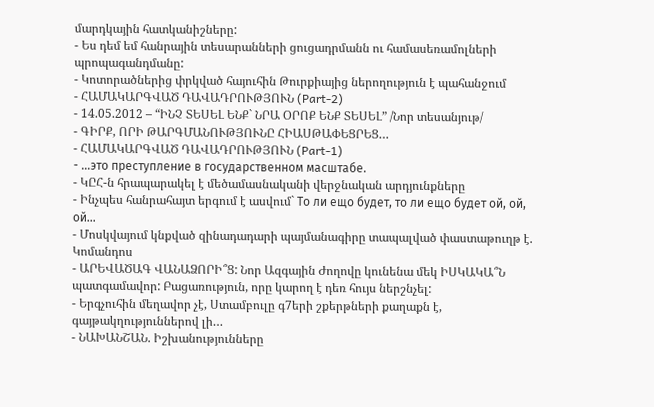մարդկային հատկանիշները:
- Ես դեմ եմ հանրային տեսարանների ցուցադրմանն ու համասեռամոլների պրոպագանդմանը:
- Կոտորածներից փրկված հայուհին Թուրքիայից ներողություն է պահանջում
- ՀԱՄԱԿԱՐԳՎԱԾ ԴԱՎԱԴՐՈՒԹՅՈՒՆ (Part-2)
- 14.05.2012 – “ԻՆՉ ՏԵՍԵԼ ԵՆՔ` ՆՐԱ ՕՐՈՔ ԵՆՔ ՏԵՍԵԼ” /Նոր տեսանյութ/
- ԳԻՐՔ, ՈՐԻ ԹԱՐԳՄԱՆՈՒԹՅՈՒՆԸ ՀԻԱՍԹԱՓԵՑՐԵՑ…
- ՀԱՄԱԿԱՐԳՎԱԾ ԴԱՎԱԴՐՈՒԹՅՈՒՆ (Part-1)
- …это преступление в государственном масштабе.
- ԿԸՀ-ն հրապարակել է մեծամասնականի վերջնական արդյունքները
- Ինչպես հանրահայտ երգում է ասվում` То ли ещо будет, то ли ещо будет ой, ой, ой…
- Մոսկվայում կնքված զինադադարի պայմանագիրը տապալված փաստաթուղթ է. Կոմանդոս
- ԱՐԵՎԱԾԱԳ ՎԱՆԱՁՈՐԻ՞Ց: Նոր Ազգային Ժողովը կունենա մեկ ԻՍԿԱԿԱ՞Ն պատգամավոր: Բացառություն, որը կարող է դեռ հույս ներշնչել:
- Երգչուհին մեղավոր չէ, Ստամբուլը գ7երի շքերթների քաղաքն է, գայթակղություններով լի…
- ՆԱԽԱՆՇԱՆ. Իշխանությունները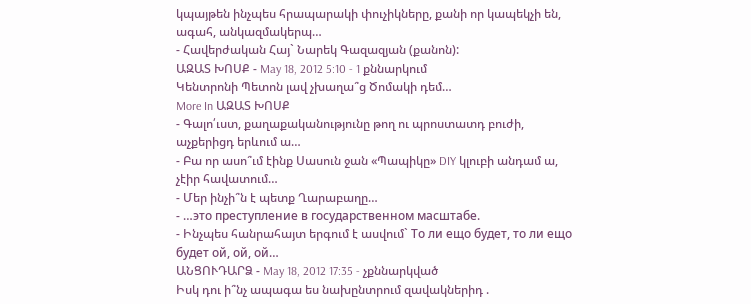կպայթեն ինչպես հրապարակի փուչիկները, քանի որ կապեկչի են, ագահ, անկազմակերպ…
- Հավերժական Հայ` Նարեկ Գազազյան (քանոն):
ԱԶԱՏ ԽՈՍՔ - May 18, 2012 5:10 - 1 քննարկում
Կենտրոնի Պետոն լավ չխաղա՞ց Ծոմակի դեմ…
More In ԱԶԱՏ ԽՈՍՔ
- Գալո՛ւստ, քաղաքականությունը թող ու պրոստատդ բուժի, աչքերիցդ երևում ա…
- Բա որ ասո՞ւմ էինք Սասուն ջան «Պապիկը» DIY կլուբի անդամ ա, չէիր հավատում…
- Մեր ինչի՞ն է պետք Ղարաբաղը…
- …это преступление в государственном масштабе.
- Ինչպես հանրահայտ երգում է ասվում` То ли ещо будет, то ли ещо будет ой, ой, ой…
ԱՆՑՈՒԴԱՐՁ - May 18, 2012 17:35 - չքննարկված
Իսկ դու ի՞նչ ապագա ես նախընտրում զավակներիդ .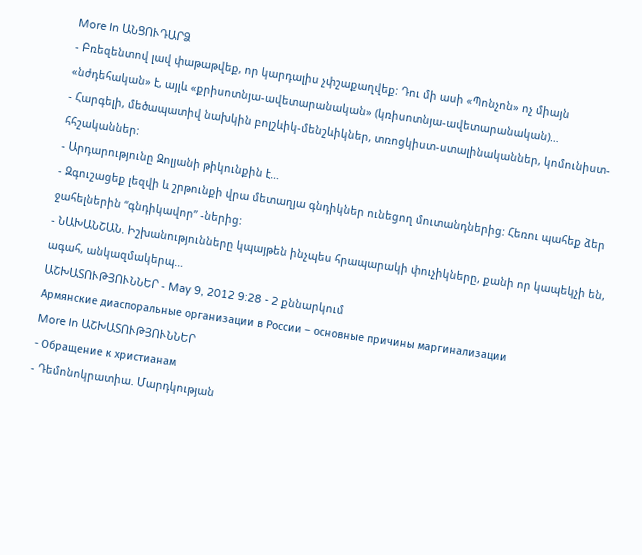More In ԱՆՑՈՒԴԱՐՁ
- Բռեզենտով լավ փաթաթվեք, որ կարդալիս չփշաքաղվեք: Դու մի ասի «Պոնչոն» ոչ միայն «նժդեհական» է, այլև «քրիսոտնյա-ավետարանական» (կռիսոտնյա-ավետարանական)…
- Հարգելի, մեծապատիվ նախկին բոլշևիկ-մենշևիկներ, տռոցկիստ-ստալինականներ, կոմունիստ-հհշականներ:
- Արդարությունը Զոլյանի թիկունքին է…
- Զգուշացեք լեզվի և շրթունքի վրա մետաղյա գնդիկներ ունեցող մուտանդներից: Հեռու պահեք ձեր ջահելներին “գնդիկավոր” -ներից:
- ՆԱԽԱՆՇԱՆ. Իշխանությունները կպայթեն ինչպես հրապարակի փուչիկները, քանի որ կապեկչի են, ագահ, անկազմակերպ…
ԱՇԽԱՏՈՒԹՅՈՒՆՆԵՐ - May 9, 2012 9:28 - 2 քննարկում
Армянские диаспоральные организации в России – основные причины маргинализации
More In ԱՇԽԱՏՈՒԹՅՈՒՆՆԵՐ
- Обращение к христианам
- Դեմոնոկրատիա. Մարդկության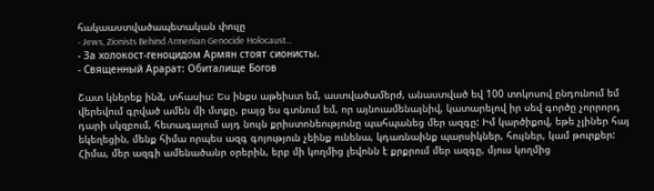հակաաստվածապետական փուլը
- Jews, Zionists Behind Armenian Genocide Holocaust…
- За xолокост-геноцидом Армян стоят сионисты.
- Священный Арарат: Обиталище Богов

Շատ կներեք ինձ, տհասիս: Ես ինքս աթեիստ եմ, աստվածամերժ, անաստված եվ 100 տոկոսով ընդունում եմ վերեվում գրված ամեն մի մտքը, բայց ես գտնում եմ, որ այնուամենայնիվ, կատարելով իր սեվ գործը չորրորդ դարի սկզբում, հետագայում այդ նույն քրիստոնեությունը պահպանեց մեր ազգը: Իմ կարծիքով, եթե չլիներ հայ եկեղեցին, մենք հիմա որպես ազգ գոյություն չեինք ունենա, կդառնաինք պարսիկներ, հույներ, կամ թուրքեր:
Հիմա, մեր ազգի ամենածանր օրերին, երբ մի կողմից լեվոնն է քրքրում մեր ազգը, մյուս կողմից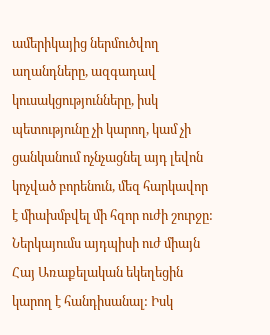ամերիկայից ներմուծվող աղանդները, ազգադավ կուսակցությունները, իսկ պետությունը չի կարող, կամ չի ցանկանում ոչնչացնել այդ լեվոն կոչված բորենուն, մեզ հարկավոր է միախմբվել մի հզոր ուժի շուրջը: Ներկայումս այդպիսի ուժ միայն Հայ Առաքելական եկեղեցին կարող է հանդիսանալ: Իսկ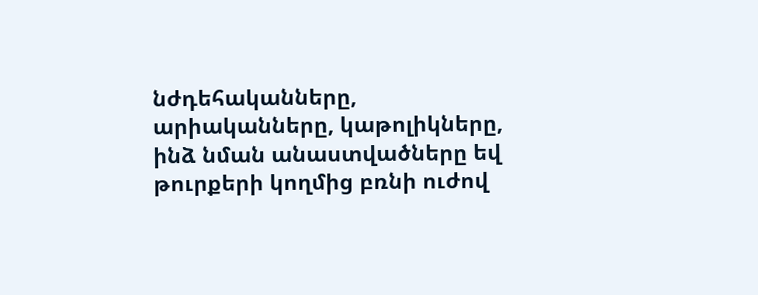նժդեհականները, արիականները, կաթոլիկները, ինձ նման անաստվածները եվ թուրքերի կողմից բռնի ուժով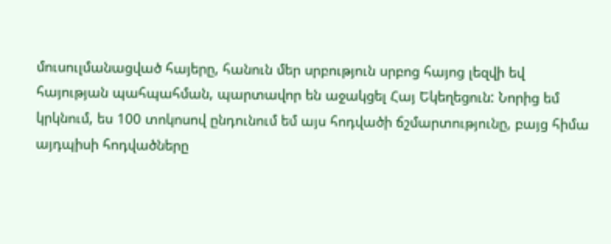մուսուլմանացված հայերը, հանուն մեր սրբություն սրբոց հայոց լեզվի եվ հայության պահպահման, պարտավոր են աջակցել Հայ Եկեղեցուն: Նորից եմ կրկնում, ես 100 տոկոսով ընդունում եմ այս հոդվածի ճշմարտությունը, բայց հիմա այդպիսի հոդվածները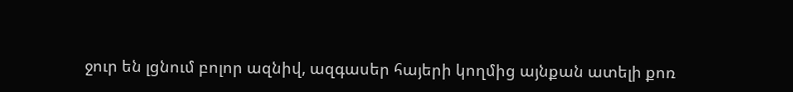ջուր են լցնում բոլոր ազնիվ, ազգասեր հայերի կողմից այնքան ատելի քոռ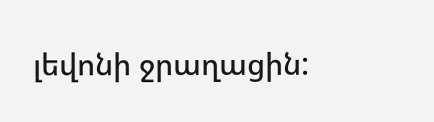լեվոնի ջրաղացին: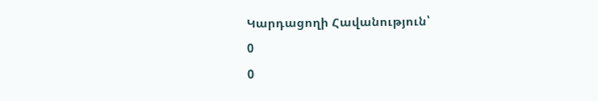Կարդացողի Հավանություն՝
0
0